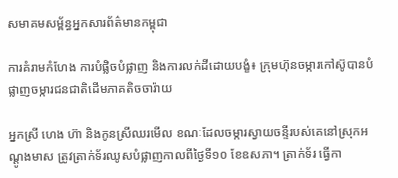សមាគមសម្ព័ន្ធអ្នកសារព័ត៌មានកម្ពុជា

ការគំរាមកំហែង ការបំផ្លិចបំផ្លាញ និងការលក់ដីដោយបង្ខំ៖ ក្រុមហ៊ុនចម្ការកៅស៊ូបានបំផ្លាញចម្ការជនជាតិដើមភាគតិចចារ៉ាយ

អ្នកស្រី ហេង ហ៊ា និងកូនស្រីឈរមើល ខណៈដែលចម្ការស្វាយចន្ទីរបស់គេនៅស្រុកអណ្តូងមាស ត្រូវត្រាក់ទ័រឈូសបំផ្លាញកាលពីថ្ងៃទី១០ ខែឧសភា។ ត្រាក់ទ័រ ធ្វើកា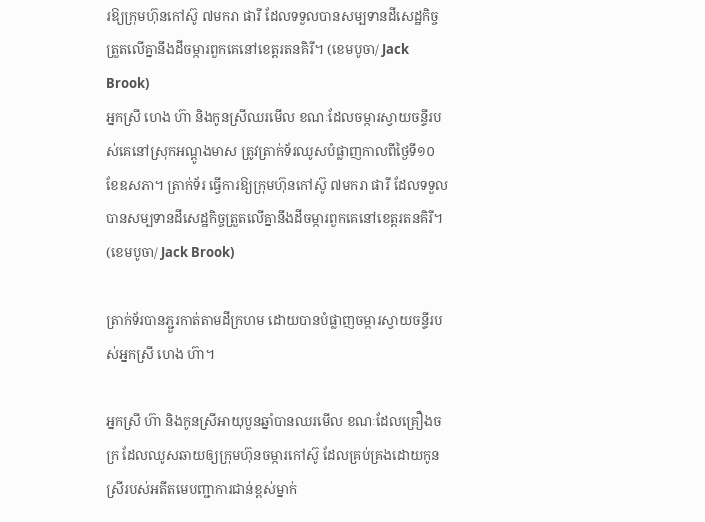រឱ្យក្រុមហ៊ុនកៅស៊ូ ៧មករា ផារី ដែលទទួលបានសម្បទានដីសេដ្ឋកិច្ចត្រួតលើគ្នានឹងដីចម្ការពួកគេនៅខេត្តរតនគិរី។ (ខេមបូចា/ Jack Brook)
អ្នកស្រី ហេង ហ៊ា និងកូនស្រីឈរមើល ខណៈដែលចម្ការស្វាយចន្ទីរបស់គេនៅស្រុកអណ្តូងមាស ត្រូវត្រាក់ទ័រឈូសបំផ្លាញកាលពីថ្ងៃទី១០ ខែឧសភា។ ត្រាក់ទ័រ ធ្វើការឱ្យក្រុមហ៊ុនកៅស៊ូ ៧មករា ផារី ដែលទទួលបានសម្បទានដីសេដ្ឋកិច្ចត្រួតលើគ្នានឹងដីចម្ការពួកគេនៅខេត្តរតនគិរី។ (ខេមបូចា/ Jack Brook)

ត្រាក់ទ័របានភ្ជួរកាត់តាមដីក្រហម ដោយបានបំផ្លាញចម្ការស្វាយចន្ទីរបស់អ្នកស្រី ហេង ហ៊ា។

អ្នកស្រី ហ៊ា និងកូនស្រីអាយុបួនឆ្នាំបានឈរមើល ខណៈដែលគ្រឿងចក្រ ដែលឈូសឆាយឲ្យក្រុមហ៊ុនចម្ការកៅស៊ូ ដែលគ្រប់គ្រងដោយកូនស្រីរបស់អតីតមេបញ្ជាការជាន់ខ្ពស់ម្នាក់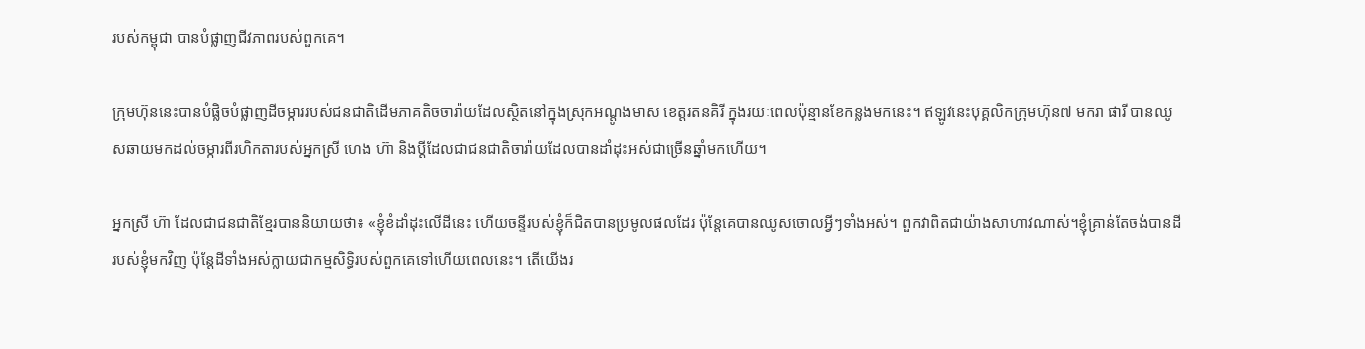របស់កម្ពុជា បានបំផ្លាញជីវភាពរបស់ពួកគេ។

ក្រុមហ៊ុននេះបានបំផ្លិចបំផ្លាញដីចម្ការរបស់ជនជាតិដើមភាគតិចចារ៉ាយដែលស្ថិតនៅក្នុងស្រុកអណ្តូងមាស ខេត្តរតនគិរី ក្នុងរយៈពេលប៉ុន្មានខែកន្លងមកនេះ។ ឥឡូវនេះបុគ្គលិកក្រុមហ៊ុន៧ មករា ផារី បានឈូសឆាយមកដល់ចម្ការពីរហិកតារបស់អ្នកស្រី ហេង ហ៊ា និងប្តីដែលជាជនជាតិចារ៉ាយដែលបានដាំដុះអស់ជាច្រើនឆ្នាំមកហើយ។

អ្នកស្រី ហ៊ា ដែលជាជនជាតិខ្មែរបាននិយាយថា៖ «ខ្ញុំខំដាំដុះលើដីនេះ ហើយចន្ទីរបស់ខ្ញុំក៏ជិតបានប្រមូលផលដែរ ប៉ុន្តែគេបានឈូសចោលអ្វីៗទាំងអស់។ ពួកវាពិតជាយ៉ាងសាហាវណាស់។ខ្ញុំគ្រាន់តែចង់បានដីរបស់ខ្ញុំមកវិញ ប៉ុន្តែដីទាំងអស់ក្លាយជាកម្មសិទ្ធិរបស់ពួកគេទៅហើយពេលនេះ។ តើយើងរ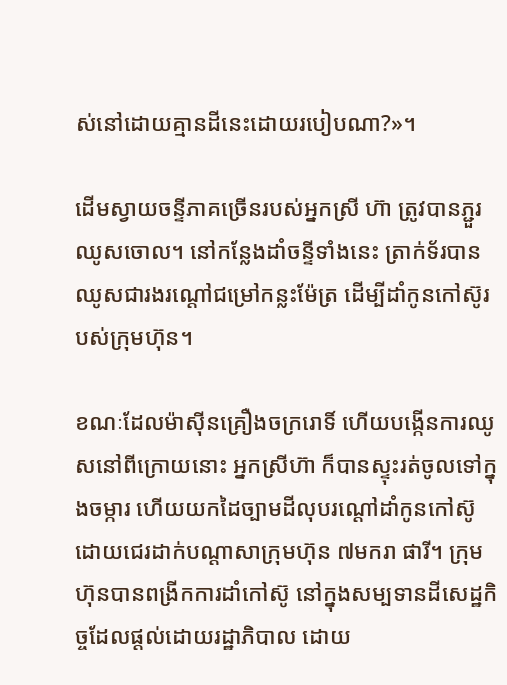ស់នៅដោយគ្មានដីនេះដោយរបៀបណា?»។

ដើមស្វាយចន្ទីភាគច្រើនរបស់អ្នកស្រី ហ៊ា ត្រូវបានភ្ជួរឈូសចោល។ នៅកន្លែងដាំចន្ទីទាំងនេះ ត្រាក់ទ័របានឈូសជារងរណ្តៅជម្រៅកន្លះម៉ែត្រ ដើម្បីដាំកូនកៅស៊ូរបស់ក្រុមហ៊ុន។

ខណៈដែលម៉ាស៊ីនគ្រឿងចក្ររោទិ៍ ហើយបង្កើនការឈូសនៅពីក្រោយនោះ អ្នកស្រីហ៊ា ក៏បានស្ទុះរត់ចូលទៅក្នុងចម្ការ ហើយយកដៃច្បាមដីលុបរណ្តៅដាំកូនកៅស៊ូ ដោយជេរដាក់បណ្តាសាក្រុមហ៊ុន ៧មករា ផារី។ ក្រុមហ៊ុនបានពង្រីកការដាំកៅស៊ូ នៅក្នុងសម្បទានដីសេដ្ឋកិច្ចដែលផ្តល់ដោយរដ្ឋាភិបាល ដោយ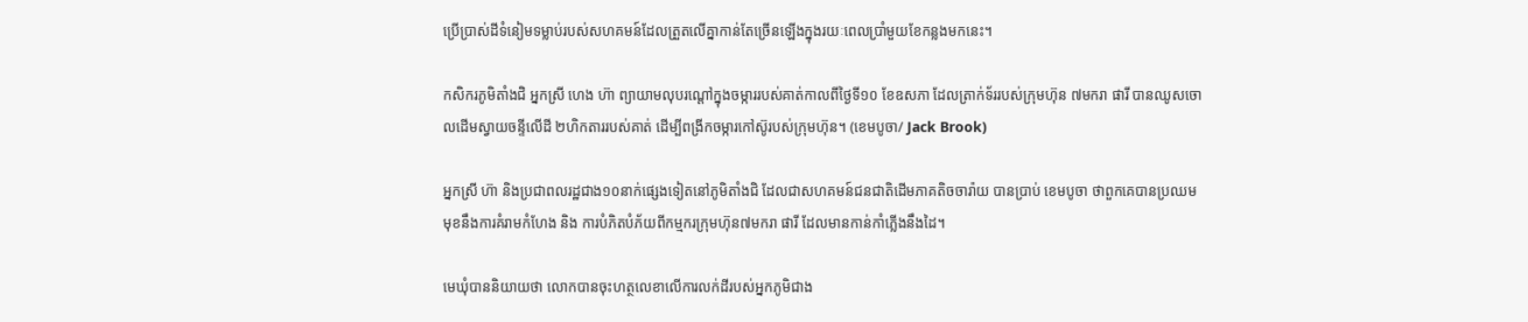ប្រើប្រាស់ដីទំនៀមទម្លាប់របស់សហគមន៍ដែលត្រួតលើគ្នាកាន់តែច្រើនឡើងក្នុងរយៈពេលប្រាំមួយខែកន្លងមកនេះ។

កសិករភូមិតាំងជិ អ្នកស្រី ហេង ហ៊ា ព្យាយាមលុបរណ្តៅក្នុងចម្ការរបស់គាត់កាលពីថ្ងៃទី១០ ខែឧសភា ដែលត្រាក់ទ័ររបស់ក្រុមហ៊ុន ៧មករា ផារី បានឈូសចោលដើមស្វាយចន្ទីលើដី ២ហិកតាររបស់គាត់ ដើម្បីពង្រីកចម្ការកៅស៊ូរបស់ក្រុមហ៊ុន។ (ខេមបូចា/ Jack Brook)

អ្នកស្រី ហ៊ា និងប្រជាពលរដ្ឋជាង១០នាក់ផ្សេងទៀតនៅភូមិតាំងជិ ដែលជាសហគមន៍ជនជាតិដើមភាគតិចចារ៉ាយ បានប្រាប់ ខេមបូចា ថាពួកគេបានប្រឈមមុខនឹងការគំរាមកំហែង និង ការបំភិតបំភ័យពីកម្មករក្រុមហ៊ុន៧មករា ផារី ដែលមានកាន់កាំភ្លើងនឹងដៃ។

មេឃុំបាននិយាយថា លោកបានចុះហត្ថលេខាលើការលក់ដីរបស់អ្នកភូមិជាង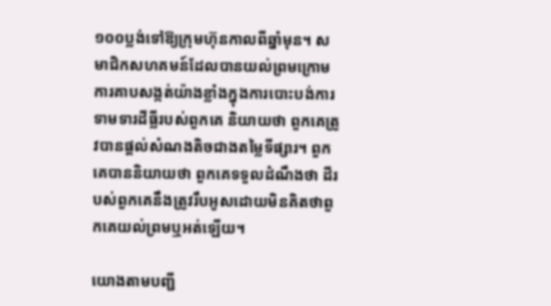១០០ប្លង់ទៅឱ្យក្រុមហ៊ុនកាលពីឆ្នាំមុន។ សមាជិកសហគមន៍ដែលបានយល់ព្រមក្រោមការគាបសង្កត់យ៉ាងខ្លាំងក្នុងការបោះបង់ការទាមទារដីធ្លីរបស់ពួកគេ និយាយថា ពួកគេត្រូវបានផ្តល់សំណងតិចជាងតម្លៃទីផ្សារ។ ពួកគេបាននិយាយថា ពួកគេទទួលដំណឹងថា ដីរបស់ពួកគេនឹងត្រូវរឹបអូសដោយមិនគិតថាពួកគេយល់ព្រមឬអត់ឡើយ។

យោងតាមបញ្ជី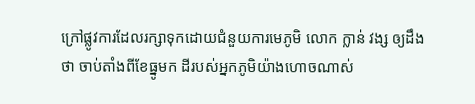ក្រៅផ្លូវការដែលរក្សាទុកដោយជំនួយការមេភូមិ លោក ក្លាន់ វង្ស ឲ្យដឹងថា ចាប់តាំងពីខែធ្នូមក ដីរបស់អ្នកភូមិយ៉ាងហោចណាស់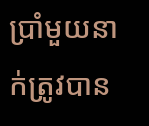ប្រាំមួយនាក់ត្រូវបាន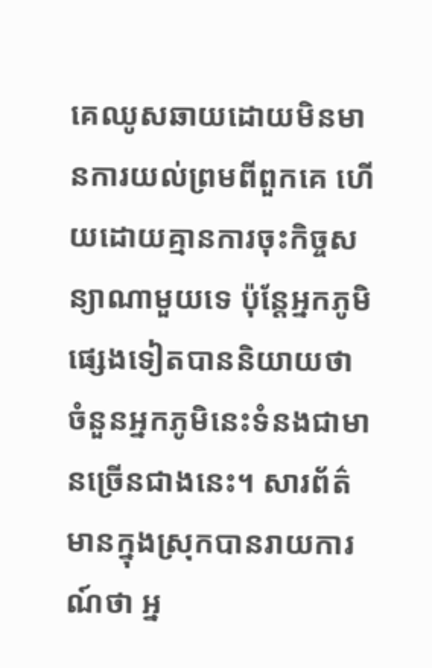គេឈូសឆាយដោយមិនមានការយល់ព្រមពីពួកគេ ហើយដោយគ្មានការចុះកិច្ចសន្យាណាមួយទេ ប៉ុន្តែអ្នកភូមិផ្សេងទៀតបាននិយាយថា ចំនួនអ្នកភូមិនេះទំនងជាមានច្រើនជាងនេះ។ សារព័ត៌មានក្នុងស្រុកបានរាយការណ៍ថា អ្ន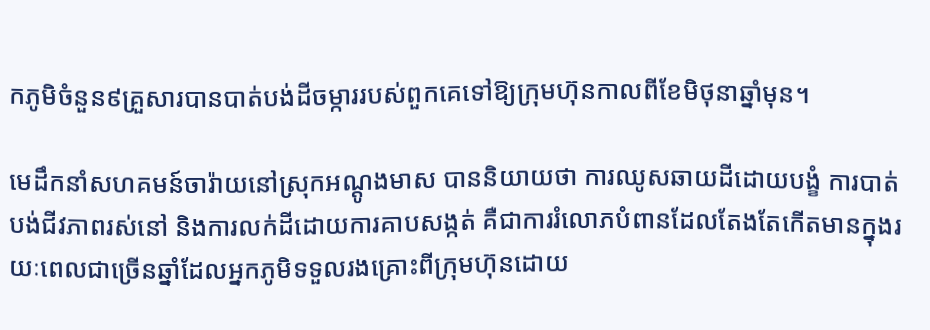កភូមិចំនួន៩គ្រួសារបានបាត់បង់ដីចម្ការរបស់ពួកគេទៅឱ្យក្រុមហ៊ុនកាលពីខែមិថុនាឆ្នាំមុន។

មេដឹកនាំសហគមន៍ចារ៉ាយនៅស្រុកអណ្តូងមាស បាននិយាយថា ការឈូសឆាយដីដោយបង្ខំ ការបាត់បង់ជីវភាពរស់នៅ និងការលក់ដីដោយការគាបសង្កត់ គឺជាការរំលោភបំពានដែលតែងតែកើតមានក្នុងរយៈពេលជាច្រើនឆ្នាំដែលអ្នកភូមិទទួលរងគ្រោះពីក្រុមហ៊ុនដោយ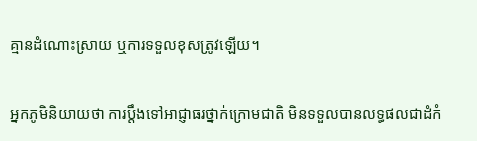គ្មានដំណោះស្រាយ ឬការទទួលខុសត្រូវឡើយ។

អ្នកភូមិនិយាយថា ការប្ដឹងទៅអាជ្ញាធរថ្នាក់ក្រោមជាតិ មិនទទួលបានលទ្ធផលជាដំកំ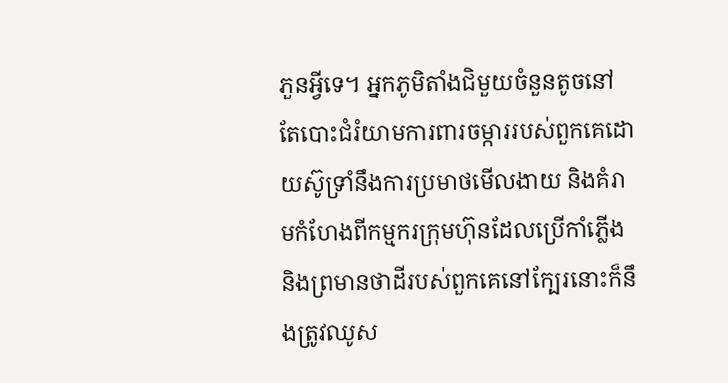ភួនអ្វីទេ។ អ្នកភូមិតាំងជិមួយចំនួនតូចនៅតែបោះជំរំយាមការពារចម្ការរបស់ពួកគេដោយស៊ូទ្រាំនឹងការប្រមាថមើលងាយ និងគំរាមកំហែងពីកម្មករក្រុមហ៊ុនដែលប្រើកាំភ្លើង និងព្រមានថាដីរបស់ពួកគេនៅក្បែរនោះក៏នឹងត្រូវឈូស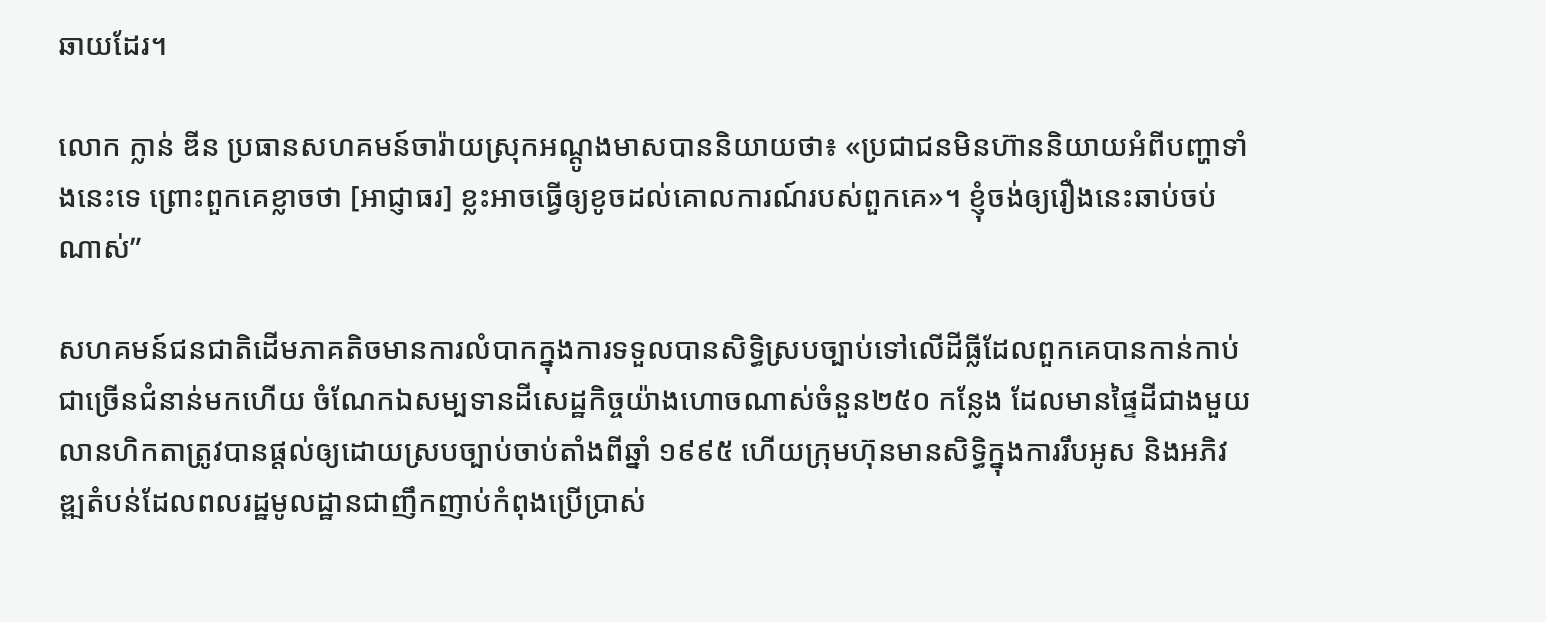ឆាយដែរ។

លោក ក្លាន់ ឌីន ប្រធានសហគមន៍ចារ៉ាយស្រុកអណ្តូងមាសបាននិយាយថា៖ «ប្រជាជនមិនហ៊ាននិយាយអំពីបញ្ហាទាំងនេះទេ ព្រោះពួកគេខ្លាចថា [អាជ្ញាធរ] ខ្លះអាចធ្វើឲ្យខូចដល់គោលការណ៍របស់ពួកគេ»។ ខ្ញុំចង់ឲ្យរឿងនេះឆាប់ចប់ណាស់”

សហគមន៍ជនជាតិដើមភាគតិចមានការលំបាកក្នុងការទទួលបានសិទ្ធិស្របច្បាប់ទៅលើដីធ្លីដែលពួកគេបានកាន់កាប់ជាច្រើនជំនាន់មកហើយ ចំណែកឯសម្បទានដីសេដ្ឋកិច្ចយ៉ាងហោចណាស់ចំនួន២៥០ កន្លែង ដែលមានផ្ទៃដីជាងមួយលានហិកតាត្រូវបានផ្តល់ឲ្យដោយស្របច្បាប់ចាប់តាំងពីឆ្នាំ ១៩៩៥ ហើយក្រុមហ៊ុនមានសិទ្ធិក្នុងការរឹបអូស និងអភិវឌ្ឍតំបន់ដែលពលរដ្ឋមូលដ្ឋានជាញឹកញាប់កំពុងប្រើប្រាស់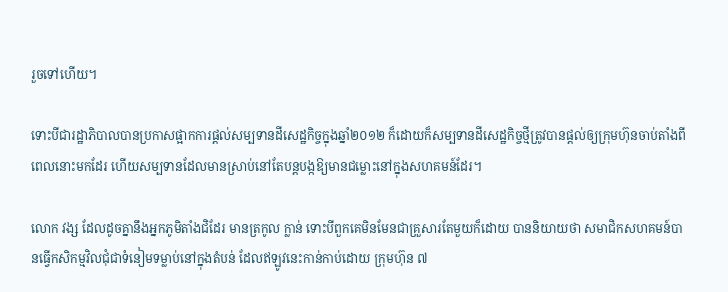រួចទៅហើយ។

ទោះបីជារដ្ឋាភិបាលបានប្រកាសផ្អាកការផ្តល់សម្បទានដីសេដ្ឋកិច្ចក្នុងឆ្នាំ២០១២ ក៏ដោយក៏សម្បទានដីសេដ្ឋកិច្ចថ្មីត្រូវបានផ្តល់ឲ្យក្រុមហ៊ុនចាប់តាំងពីពេលនោះមកដែរ ហើយសម្បទានដែលមានស្រាប់នៅតែបន្តបង្កឱ្យមានជម្លោះនៅក្នុងសហគមន៍ដែរ។

លោក វង្ស ដែលដូចគ្នានឹងអ្នកភូមិតាំងជិដែរ មានត្រកូល ក្លាន់ ទោះបីពួកគេមិនមែនជាគ្រួសារតែមួយក៏ដោយ បាននិយាយថា សមាជិកសហគមន៍បានធ្វើកសិកម្មវិលជុំជាទំនៀមទម្លាប់នៅក្នុងតំបន់ ដែលឥឡូវនេះកាន់កាប់ដោយ ក្រុមហ៊ុន ៧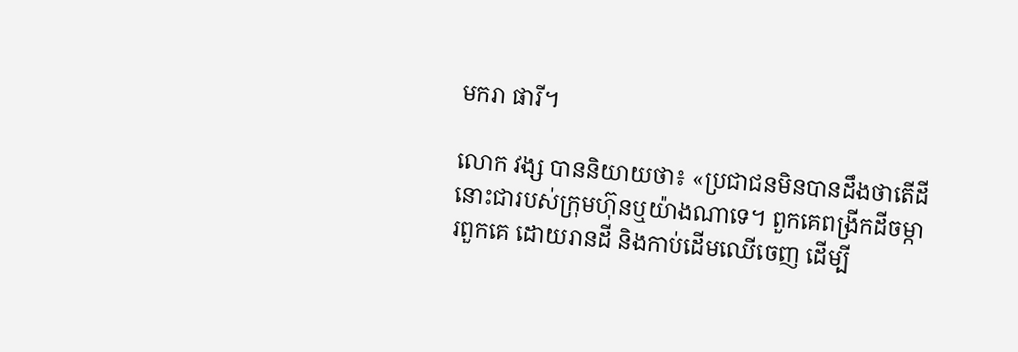មករា ផារី។

លោក វង្ស បាននិយាយថា៖ «ប្រជាជនមិនបានដឹងថាតើដីនោះជារបស់ក្រុមហ៊ុនឬយ៉ាងណាទេ។ ពួកគេពង្រីកដីចម្ការពួកគេ ដោយរានដី និងកាប់ដើមឈើចេញ ដើម្បី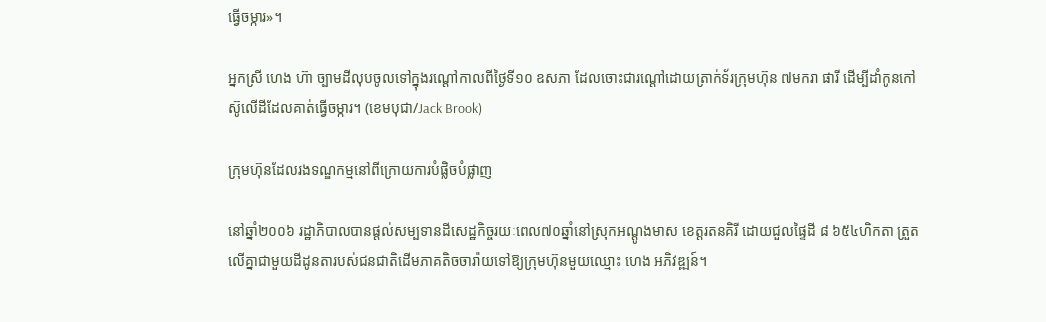ធ្វើចម្ការ»។

អ្នកស្រី ហេង ហ៊ា ច្បាមដីលុបចូលទៅក្នុងរណ្តៅកាលពីថ្ងៃទី១០ ឧសភា ដែលចោះជារណ្តៅដោយត្រាក់ទ័រក្រុមហ៊ុន ៧មករា ផារី ដើម្បីដាំកូនកៅស៊ូលើដីដែលគាត់ធ្វើចម្ការ។ (ខេមបុជា/Jack Brook)

ក្រុមហ៊ុនដែលរងទណ្ឌកម្មនៅពីក្រោយការបំផ្លិចបំផ្លាញ

នៅឆ្នាំ២០០៦ រដ្ឋាភិបាលបានផ្តល់សម្បទានដីសេដ្ឋកិច្ចរយៈពេល៧០ឆ្នាំនៅស្រុកអណ្តូងមាស ខេត្តរតនគិរី ដោយជួលផ្ទៃដី ៨ ៦៥៤ហិកតា ត្រួតលើគ្នាជាមួយដីដូនតារបស់ជនជាតិដើមភាគតិចចារ៉ាយទៅឱ្យក្រុមហ៊ុនមួយឈ្មោះ ហេង អភិវឌ្ឍន៍។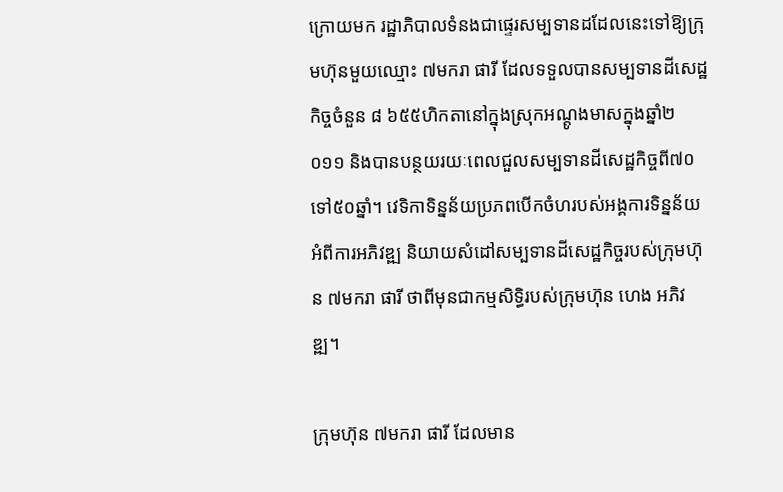ក្រោយមក រដ្ឋាភិបាលទំនងជាផ្ទេរសម្បទានដដែលនេះទៅឱ្យក្រុមហ៊ុនមួយឈ្មោះ ៧មករា ផារី ដែលទទួលបានសម្បទានដីសេដ្ឋកិច្ចចំនួន ៨ ៦៥៥ហិកតានៅក្នុងស្រុកអណ្តូងមាសក្នុងឆ្នាំ២០១១ និងបានបន្ថយរយៈពេលជួលសម្បទានដីសេដ្ឋកិច្ចពី៧០ទៅ៥០ឆ្នាំ។ វេទិកាទិន្នន័យប្រភពបើកចំហរបស់អង្គការទិន្នន័យអំពីការអភិវឌ្ឍ និយាយសំដៅសម្បទានដីសេដ្ឋកិច្ចរបស់ក្រុមហ៊ុន ៧មករា ផារី ថាពីមុនជាកម្មសិទ្ធិរបស់ក្រុមហ៊ុន ហេង អភិវឌ្ឍ។

ក្រុមហ៊ុន ៧មករា ផារី ដែលមាន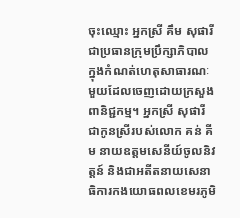ចុះឈ្មោះ អ្នកស្រី គឹម សុផារី ជាប្រធានក្រុមប្រឹក្សាភិបាល ក្នុងកំណត់ហេតុសាធារណៈមួយដែលចេញដោយក្រសួងពានិជ្ជកម្ម។ អ្នកស្រី សុផារី ជាកូនស្រីរបស់លោក គន់ គីម នាយឧត្តមសេនីយ៍ចូលនិវត្តន៍ និងជាអតីតនាយសេនាធិការកងយោធពលខេមរភូមិ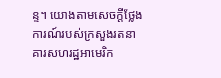ន្ទ។ យោងតាមសេចក្តីថ្លែងការណ៍របស់ក្រសួងរតនាគារសហរដ្ឋអាមេរិក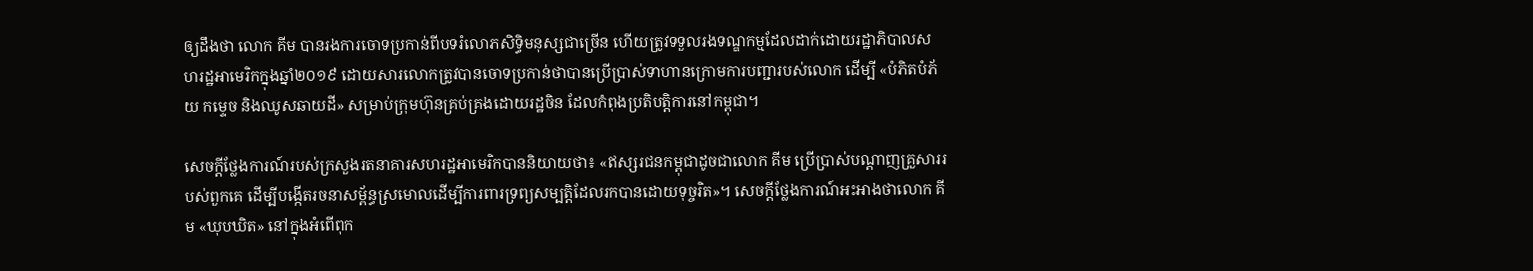ឲ្យដឹងថា លោក គីម បានរងការចោទប្រកាន់ពីបទរំលោភសិទ្ធិមនុស្សជាច្រើន ហើយត្រូវទទួលរងទណ្ឌកម្មដែលដាក់ដោយរដ្ឋាភិបាលសហរដ្ឋអាមេរិកក្នុងឆ្នាំ២០១៩ ដោយសារលោកត្រូវបានចោទប្រកាន់ថាបានប្រើប្រាស់ទាហានក្រោមការបញ្ជារបស់លោក ដើម្បី «បំភិតបំភ័យ កម្ទេច និងឈូសឆាយដី» សម្រាប់ក្រុមហ៊ុនគ្រប់គ្រងដោយរដ្ឋចិន ដែលកំពុងប្រតិបត្តិការនៅកម្ពុជា។

សេចក្តីថ្លែងការណ៍របស់ក្រសួងរតនាគារសហរដ្ឋអាមេរិកបាននិយាយថា៖ «ឥស្សរជនកម្ពុជាដូចជាលោក គីម ប្រើប្រាស់បណ្តាញគ្រួសាររបស់ពួកគេ ដើម្បីបង្កើតរចនាសម្ព័ន្ធស្រមោលដើម្បីការពារទ្រព្យសម្បត្តិដែលរកបានដោយទុច្ចរិត»។ សេចក្តីថ្លែងការណ៍អះអាងថាលោក គីម «ឃុបឃិត» នៅក្នុងអំពើពុក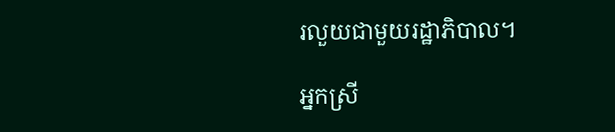រលួយជាមួយរដ្ឋាភិបាល។

អ្នកស្រី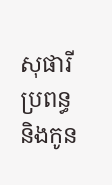សុផារី ប្រពន្ធ និងកូន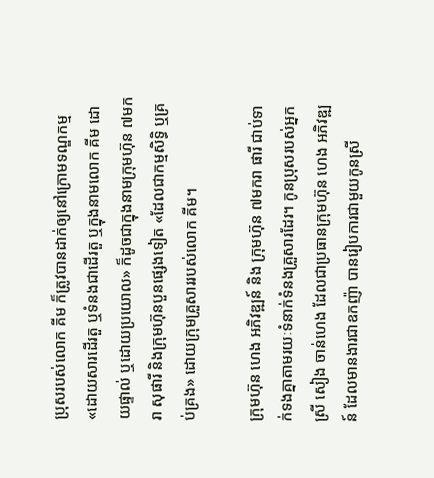ប្រុសរបស់លោក គីម ក៏ត្រូវបានដាក់ឲ្យនៅក្រោមទណ្ឌកម្ម «ដោយសារដើរតួ ឬទំនងជាដើរតួ ឬក្នុងនាមលោក គីម ដោយផ្ទាល់ ឬដោយប្រយោល» ក៏ដូចជាក្នុងនាមក្រុមហ៊ុន ៧មករា សុផារី និងក្រុមហ៊ុនបួនផ្សេងទៀត «ដែលជាកម្មសិទ្ធិ ឬគ្រប់គ្រង» ដោយក្រុមគ្រួសាររបស់លោក គីម។

ក្រុមហ៊ុន ហេង អភិវឌ្ឍន៍ និង ក្រុមហ៊ុន ៧មករា ផារី ជាប់ទាក់ទងគ្នាតាមរយៈទំនាក់ទំនងគ្រួសារដែរ។ កូនប្រុសរបស់អ្នកស្រី សៀង ចាន់ហេង ដែលជាប្រធានក្រុមហ៊ុន ហេង អភិវឌ្ឍន៍ ដែលមានងារជាឧកញ៉ា បានរៀបការជាមួយកូនស្រី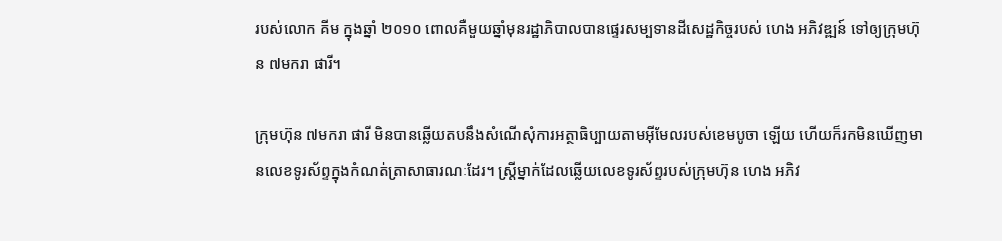របស់លោក គីម ក្នុងឆ្នាំ ២០១០ ពោលគឺមួយឆ្នាំមុនរដ្ឋាភិបាលបានផ្ទេរសម្បទានដីសេដ្ឋកិច្ចរបស់ ហេង អភិវឌ្ឍន៍ ទៅឲ្យក្រុមហ៊ុន ៧មករា ផារី។

ក្រុមហ៊ុន ៧មករា ផារី មិនបានឆ្លើយតបនឹងសំណើសុំការអត្ថាធិប្បាយតាមអ៊ីមែលរបស់ខេមបូចា ឡើយ ហើយក៏រកមិនឃើញមានលេខទូរស័ព្ទក្នុងកំណត់ត្រាសាធារណៈដែរ។ ស្ត្រីម្នាក់ដែលឆ្លើយលេខទូរស័ព្ទរបស់ក្រុមហ៊ុន ហេង អភិវ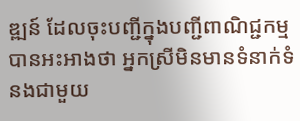ឌ្ឍន៍ ដែលចុះបញ្ជីក្នុងបញ្ជីពាណិជ្ជកម្មបានអះអាងថា អ្នកស្រីមិនមានទំនាក់ទំនងជាមួយ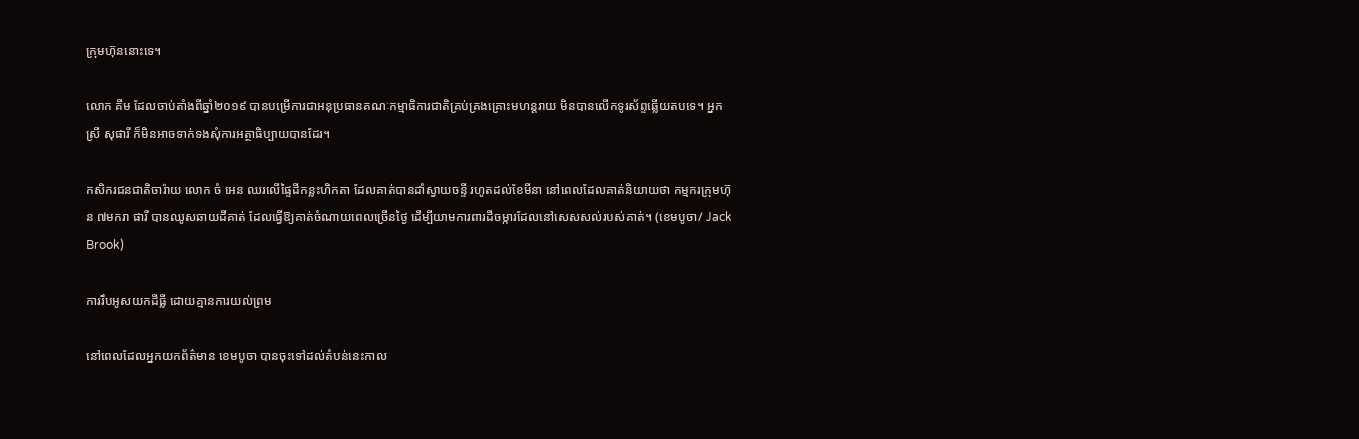ក្រុមហ៊ុននោះទេ។

លោក គីម ដែលចាប់តាំងពីឆ្នាំ២០១៩ បានបម្រើការជាអនុប្រធានគណៈកម្មាធិការជាតិគ្រប់គ្រងគ្រោះមហន្តរាយ មិនបានលើកទូរស័ព្ទឆ្លើយតបទេ។ អ្នកស្រី សុផារី ក៏មិនអាចទាក់ទងសុំការអត្ថាធិប្បាយបានដែរ។

កសិករជនជាតិចារ៉ាយ លោក ចំ អេន ឈរលើផ្ទៃដីកន្លះហិកតា ដែលគាត់បានដាំស្វាយចន្ទី រហូតដល់ខែមីនា នៅពេលដែលគាត់និយាយថា កម្មករក្រុមហ៊ុន ៧មករា ផារី បានឈូសឆាយដីគាត់ ដែលធ្វើឱ្យគាត់ចំណាយពេលច្រើនថ្ងៃ ដើម្បីយាមការពារដីចម្ការដែលនៅសេសសល់របស់គាត់។ (ខេមបូចា/ Jack Brook)

ការរឹបអូសយកដីធ្លី ដោយគ្មានការយល់ព្រម

នៅពេលដែលអ្នកយកព័ត៌មាន ខេមបូចា បានចុះទៅដល់តំបន់នេះកាល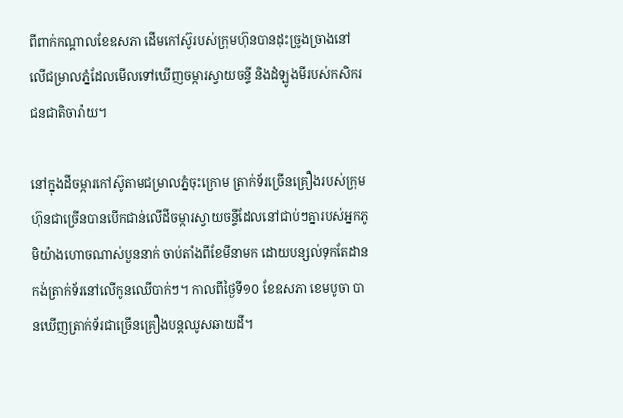ពីពាក់កណ្តាលខែឧសភា ដើមកៅស៊ូរបស់ក្រុមហ៊ុនបានដុះច្រូងច្រាងនៅលើជម្រាលភ្នំដែលមើលទៅឃើញចម្ការស្វាយចន្ទី និងដំឡូងមីរបស់កសិករជនជាតិចារ៉ាយ។

នៅក្នុងដីចម្ការកៅស៊ូតាមជម្រាលភ្នំចុះក្រោម ត្រាក់ទ័រច្រើនគ្រឿងរបស់ក្រុមហ៊ុនជាច្រើនបានបើកជាន់លើដីចម្ការស្វាយចន្ទីដែលនៅជាប់ៗគ្នារបស់អ្នកភូមិយ៉ាងហោចណាស់បួននាក់ ចាប់តាំងពីខែមីនាមក ដោយបន្សល់ទុកតែដានកង់ត្រាក់ទ័រនៅលើកូនឈើបាក់ៗ។ កាលពីថ្ងៃទី១០ ខែឧសភា ខេមបូចា បានឃើញត្រាក់ទ័រជាច្រើនគ្រឿងបន្តឈូសឆាយដី។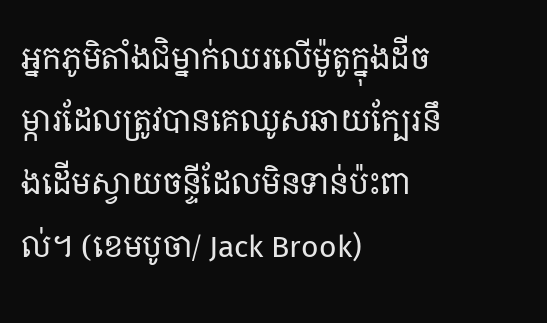អ្នកភូមិតាំងជិម្នាក់ឈរលើម៉ូតូក្នុងដីចម្ការដែលត្រូវបានគេឈូសឆាយក្បែរនឹងដើមស្វាយចន្ទីដែលមិនទាន់ប៉ះពាល់។ (ខេមបូចា/ Jack Brook)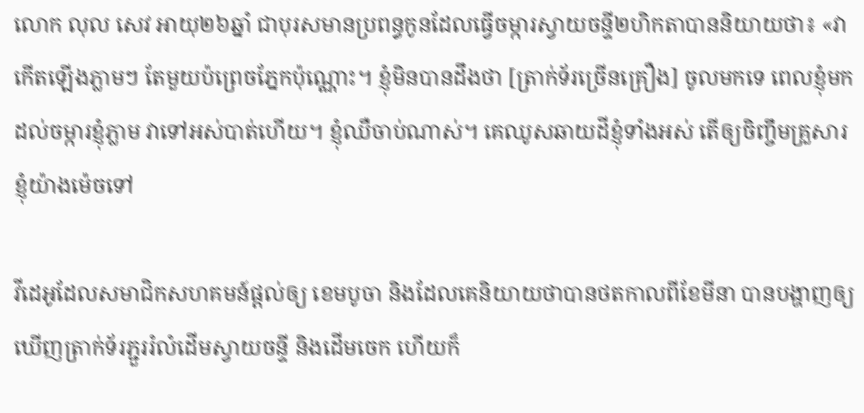លោក លុល សេវ អាយុ២៦ឆ្នាំ ជាបុរសមានប្រពន្ធកូនដែលធ្វើចម្ការស្វាយចន្ទី២ហិកតាបាននិយាយថា៖ «វាកើតឡើងភ្លាមៗ តែមួយប៉ព្រេចភ្នែកប៉ុណ្ណោះ។ ខ្ញុំមិនបានដឹងថា [ត្រាក់ទ័រច្រើនគ្រឿង] ចូលមកទេ ពេលខ្ញុំមកដល់ចម្ការខ្ញុំភ្លាម វាទៅអស់បាត់ហើយ។ ខ្ញុំឈឺចាប់ណាស់។ គេឈូសឆាយដីខ្ញុំទាំងអស់ តើឲ្យចិញ្ចឹមគ្រួសារខ្ញុំយ៉ាងម៉េចទៅ

វីដេអូដែលសមាជិកសហគមន៍ផ្តល់ឲ្យ ខេមបូចា និងដែលគេនិយាយថាបានថតកាលពីខែមីនា បានបង្ហាញឲ្យឃើញត្រាក់ទ័រភ្ជួររំលំដើមស្វាយចន្ទី និងដើមចេក ហើយក៏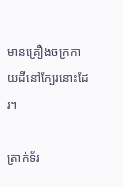មានគ្រឿងចក្រកាយដីនៅក្បែរនោះដែរ។

ត្រាក់ទ័រ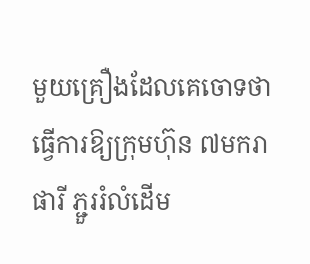មួយគ្រឿងដែលគេចោទថាធ្វើការឱ្យក្រុមហ៊ុន ៧មករា ផារី ភ្ជួររំលំដើម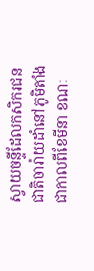ស្វាយចន្ទីដែលកសិករជនជាតិចារ៉ាយដាំនៅភូមិតាំងជាកាលពីខែមីនា ខណៈ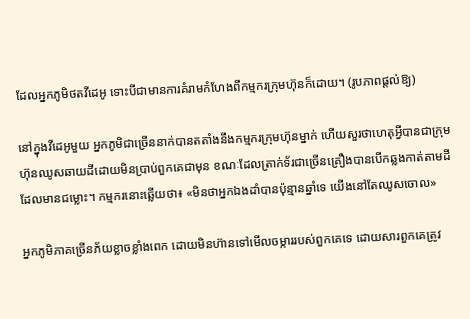ដែលអ្នកភូមិថតវីដេអូ ទោះបីជាមានការគំរាមកំហែងពីកម្មករក្រុមហ៊ុនក៏ដោយ។ (រូបភាពផ្តល់ឱ្យ)

នៅក្នុងវីដេអូមួយ អ្នកភូមិជាច្រើននាក់បានតតាំងនឹងកម្មករក្រុមហ៊ុនម្នាក់ ហើយសួរថាហេតុអ្វីបានជាក្រុមហ៊ុនឈូសឆាយដីដោយមិនប្រាប់ពួកគេជាមុន ខណៈដែលត្រាក់ទ័រជាច្រើនគ្រឿងបានបើកឆ្លងកាត់តាមដីដែលមានជម្លោះ។ កម្មករនោះឆ្លើយថា៖ «មិនថាអ្នកឯងដាំបានប៉ុន្មានឆ្នាំទេ យើងនៅតែឈូសចោល»

អ្នកភូមិភាគច្រើនភ័យខ្លាចខ្លាំងពេក ដោយមិនហ៊ានទៅមើលចម្ការរបស់ពួកគេទេ ដោយសារពួកគេត្រូវ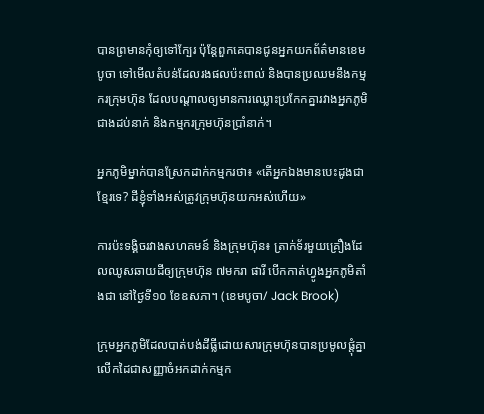បានព្រមានកុំឲ្យទៅក្បែរ ប៉ុន្តែពួកគេបានជូនអ្នកយកព័ត៌មានខេមបូចា ទៅមើលតំបន់ដែលរងផលប៉ះពាល់ និងបានប្រឈមនឹងកម្មករក្រុមហ៊ុន ដែលបណ្តាលឲ្យមានការឈ្លោះប្រកែកគ្នារវាងអ្នកភូមិជាងដប់នាក់ និងកម្មករក្រុមហ៊ុនប្រាំនាក់។

អ្នកភូមិម្នាក់បានស្រែកដាក់កម្មករថា៖ «តើអ្នកឯងមានបេះដូងជាខ្មែរទេ? ដីខ្ញុំទាំងអស់ត្រូវក្រុមហ៊ុនយកអស់ហើយ»

ការប៉ះទង្គិចរវាងសហគមន៍ និងក្រុមហ៊ុន៖ ត្រាក់ទ័រមួយគ្រឿងដែលឈូសឆាយដីឲ្យក្រុមហ៊ុន ៧មករា ផារី បើកកាត់ហ្វូងអ្នកភូមិតាំងជា នៅថ្ងៃទី១០ ខែឧសភា។ (ខេមបូចា/ Jack Brook)

ក្រុមអ្នកភូមិដែលបាត់បង់ដីធ្លីដោយសារក្រុមហ៊ុនបានប្រមូលផ្តុំគ្នា លើកដៃជាសញ្ញាចំអកដាក់កម្មក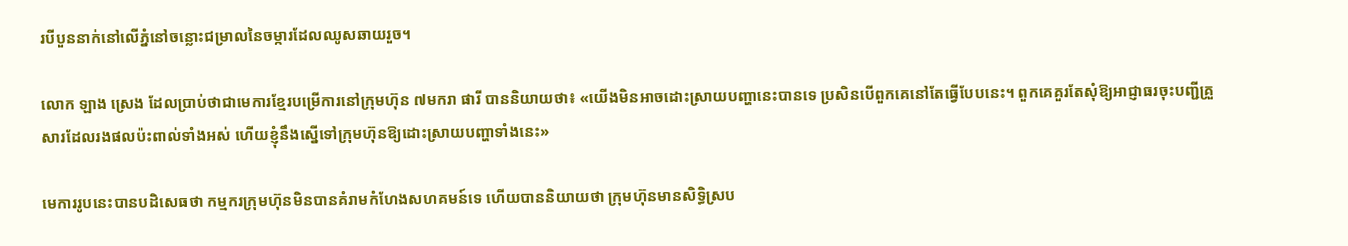របីបួននាក់នៅលើភ្នំនៅចន្លោះជម្រាលនៃចម្ការដែលឈូសឆាយរួច។

លោក ឡាង ស្រេង ដែលប្រាប់ថាជាមេការខ្មែរបម្រើការនៅក្រុមហ៊ុន ៧មករា ផារី បាននិយាយថា៖ «យើងមិនអាចដោះស្រាយបញ្ហានេះបានទេ ប្រសិនបើពួកគេនៅតែធ្វើបែបនេះ។ ពួកគេគួរតែសុំឱ្យអាជ្ញាធរចុះបញ្ជីគ្រួសារដែលរងផលប៉ះពាល់ទាំងអស់ ហើយខ្ញុំនឹងស្នើទៅក្រុមហ៊ុនឱ្យដោះស្រាយបញ្ហាទាំងនេះ»

មេការរូបនេះបានបដិសេធថា កម្មករក្រុមហ៊ុនមិនបានគំរាមកំហែងសហគមន៍ទេ ហើយបាននិយាយថា ក្រុមហ៊ុនមានសិទ្ធិស្រប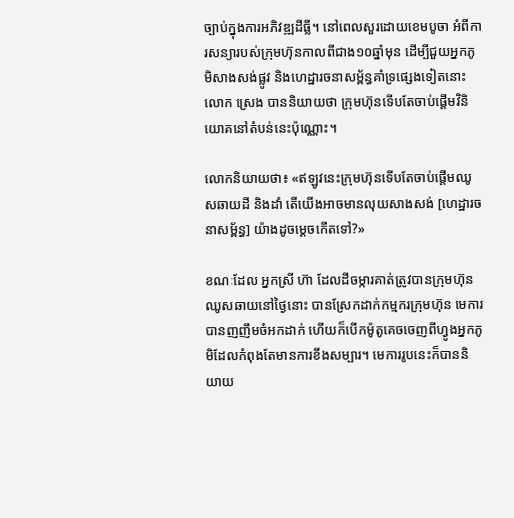ច្បាប់ក្នុងការអភិវឌ្ឍដីធ្លី។ នៅពេលសួរដោយខេមបូចា អំពីការសន្យារបស់ក្រុមហ៊ុនកាលពីជាង១០ឆ្នាំមុន ដើម្បីជួយអ្នកភូមិសាងសង់ផ្លូវ និងហេដ្ឋារចនាសម្ព័ន្ធគាំទ្រផ្សេងទៀតនោះ លោក ស្រេង បាននិយាយថា ក្រុមហ៊ុនទើបតែចាប់ផ្តើមវិនិយោគនៅតំបន់នេះប៉ុណ្ណោះ។

លោកនិយាយថា៖ «ឥឡូវនេះក្រុមហ៊ុនទើបតែចាប់ផ្ដើមឈូសឆាយដី និងដាំ តើយើងអាចមានលុយសាងសង់ [ហេដ្ឋារចនាសម្ព័ន្ធ] យ៉ាងដូចម្ដេចកើតទៅ?»

ខណៈដែល អ្នកស្រី ហ៊ា ដែលដីចម្ការគាត់ត្រូវបានក្រុមហ៊ុនឈូសឆាយនៅថ្ងៃនោះ បានស្រែកដាក់កម្មករក្រុមហ៊ុន មេការបានញញឹមចំអកដាក់ ហើយក៏បើកម៉ូតូគេចចេញពីហ្វូងអ្នកភូមិដែលកំពុងតែមានការខឹងសម្បារ។ មេការរូបនេះក៏បាននិយាយ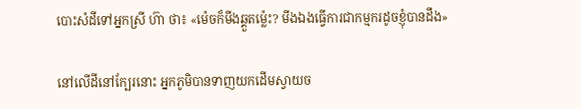បោះសំដីទៅអ្នកស្រី ហ៊ា ថា៖ «ម៉េចក៏មីងឆ្គួតម្ល៉េះ? មីងឯងធ្វើការជាកម្មករដូចខ្ញុំបានដឹង»

នៅលើដីនៅក្បែរនោះ អ្នកភូមិបានទាញយកដើមស្វាយច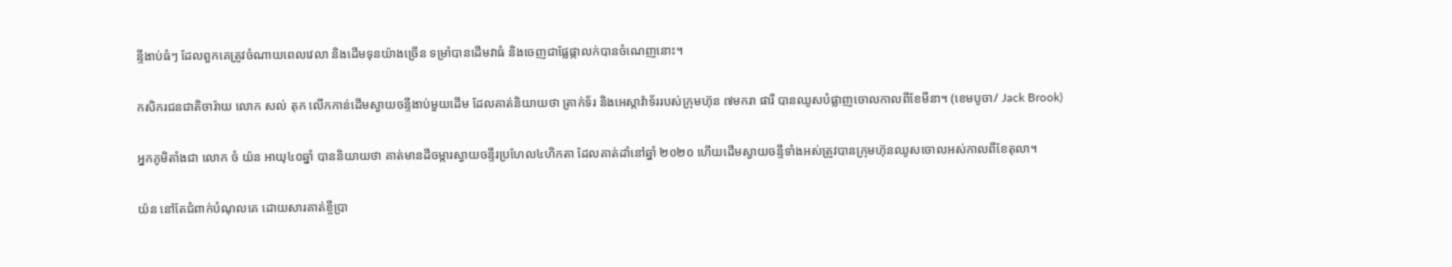ន្ទីងាប់ធំៗ ដែលពួកគេត្រូវចំណាយពេលវេលា និងដើមទុនយ៉ាងច្រើន ទម្រាំបានដើមវាធំ និងចេញជាផ្លែផ្កាលក់បានចំណេញនោះ។

កសិករជនជាតិចារ៉ាយ លោក សល់ តុក លើកកាន់ដើមស្វាយចន្ទីងាប់មួយដើម ដែលគាត់និយាយថា ត្រាក់ទ័រ និងអេស្កាវ៉ាទ័ររបស់ក្រុមហ៊ុន ៧មករា ផារី បានឈូសបំផ្លាញចោលកាលពីខែមីនា។ (ខេមបូចា/ Jack Brook)

អ្នកភូមិតាំងជា លោក ចំ យ៉ន អាយុ៤០ឆ្នាំ បាននិយាយថា គាត់មានដីចម្ការស្វាយចន្ទីរប្រហែល៤ហិកតា ដែលគាត់ដាំនៅឆ្នាំ ២០២០ ហើយដើមស្វាយចន្ទីទាំងអស់ត្រូវបានក្រុមហ៊ុនឈូសចោលអស់កាលពីខែតុលា។

យ៉ន នៅតែជំពាក់បំណុលគេ ដោយសារគាត់ខ្ចីប្រា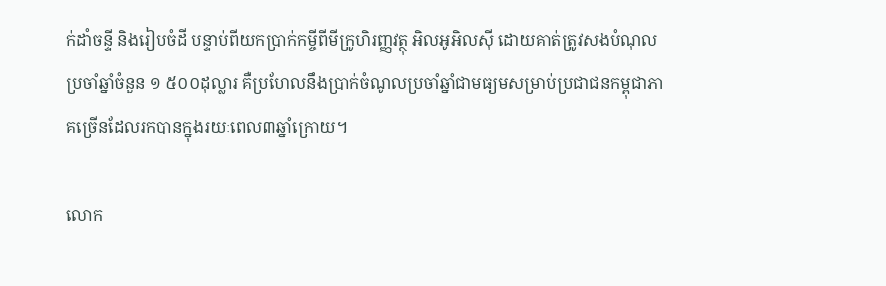ក់ដាំចន្ទី និងរៀបចំដី បន្ទាប់ពីយកប្រាក់កម្ចីពីមីក្រូហិរញ្ញវត្ថុ អិលអូអិលស៊ី ដោយគាត់ត្រូវសងបំណុលប្រចាំឆ្នាំចំនួន ១ ៥០០ដុល្លារ គឺប្រហែលនឹងប្រាក់ចំណូលប្រចាំឆ្នាំជាមធ្យមសម្រាប់ប្រជាជនកម្ពុជាភាគច្រើនដែលរកបានក្នុងរយៈពេល៣ឆ្នាំក្រោយ។

លោក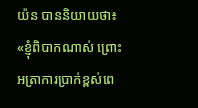យ៉ន បាននិយាយថា៖ «ខ្ញុំពិបាកណាស់ ព្រោះអត្រាការប្រាក់ខ្ពស់ពេ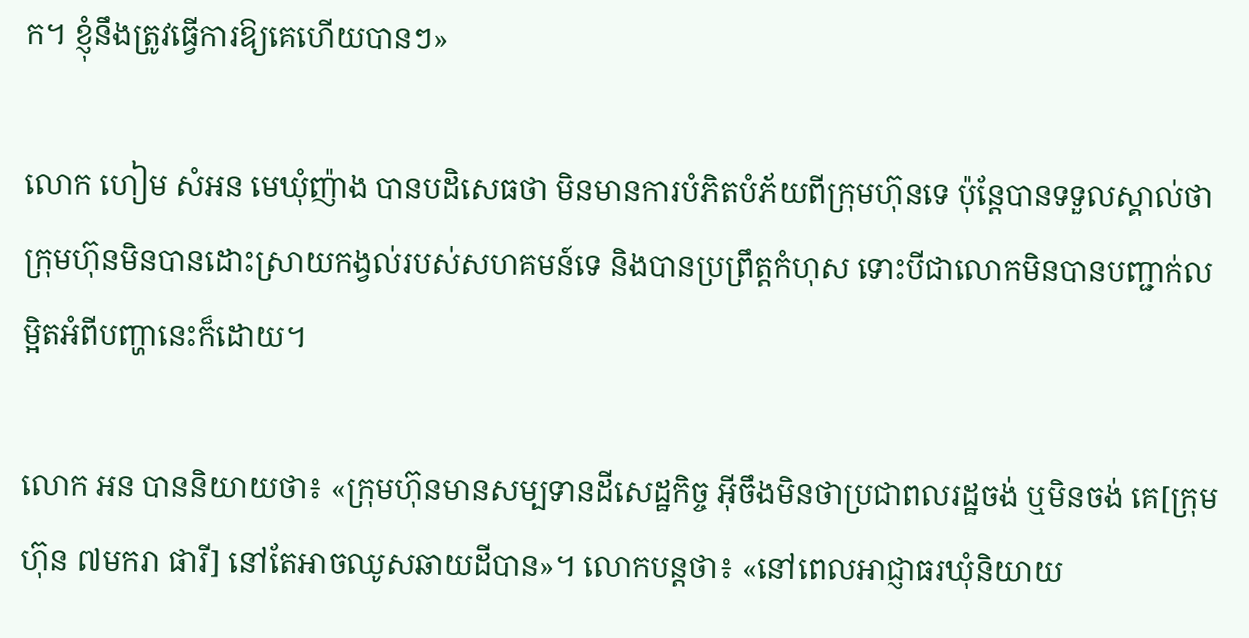ក។ ខ្ញុំនឹងត្រូវធ្វើការឱ្យគេហើយបានៗ»

លោក ហៀម សំអន មេឃុំញ៉ាង បានបដិសេធថា មិនមានការបំភិតបំភ័យពីក្រុមហ៊ុនទេ ប៉ុន្តែបានទទួលស្គាល់ថា ក្រុមហ៊ុនមិនបានដោះស្រាយកង្វល់របស់សហគមន៍ទេ និងបានប្រព្រឹត្តកំហុស ទោះបីជាលោកមិនបានបញ្ជាក់លម្អិតអំពីបញ្ហានេះក៏ដោយ។

លោក អន បាននិយាយថា៖ «ក្រុមហ៊ុនមានសម្បទានដីសេដ្ឋកិច្ច អ៊ីចឹងមិនថាប្រជាពលរដ្ឋចង់ ឬមិនចង់ គេ[ក្រុមហ៊ុន ៧មករា ផារី] នៅតែអាចឈូសឆាយដីបាន»។ លោកបន្តថា៖ «នៅពេលអាជ្ញាធរឃុំនិយាយ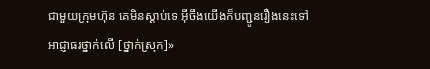ជាមួយក្រុមហ៊ុន គេមិនស្តាប់ទេ អ៊ីចឹងយើងក៏បញ្ជូនរឿងនេះទៅអាជ្ញាធរថ្នាក់លើ [ថ្នាក់ស្រុក]»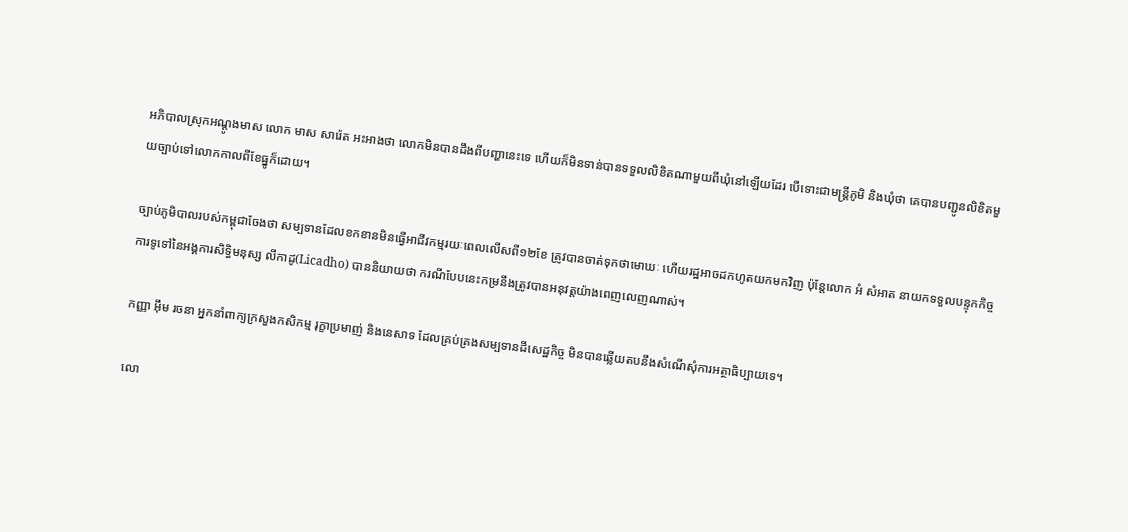អភិបាលស្រុកអណ្តូងមាស លោក មាស សារ៉េត អះអាងថា លោកមិនបានដឹងពីបញ្ហានេះទេ ហើយក៏មិនទាន់បានទទួលលិខិតណាមួយពីឃុំនៅឡើយដែរ បើទោះជាមន្ត្រីភូមិ និងឃុំថា គេបានបញ្ជូនលិខិតមួយច្បាប់ទៅលោកកាលពីខែធ្នូក៏ដោយ។

ច្បាប់ភូមិបាលរបស់កម្ពុជាចែងថា សម្បទានដែលខកខានមិនធ្វើអាជីវកម្មរយៈពេលលើសពី១២ខែ ត្រូវបានចាត់ទុកថាមោឃៈ ហើយរដ្ឋអាចដកហូតយកមកវិញ ប៉ុន្តែលោក អំ សំអាត នាយកទទួលបន្ទុកកិច្ចការទូទៅនៃអង្គការសិទ្ធិមនុស្ស លីកាដូ(Licadho) បាននិយាយថា ករណីបែបនេះកម្រនឹងត្រូវបានអនុវត្តយ៉ាងពេញលេញណាស់។

កញ្ញា អ៊ឹម រចនា អ្នកនាំពាក្យក្រសួងកសិកម្ម រុក្ខាប្រមាញ់ និងនេសាទ ដែលគ្រប់គ្រងសម្បទានដីសេដ្ឋកិច្ច មិនបានឆ្លើយតបនឹងសំណើសុំការអត្ថាធិប្បាយទេ។

លោ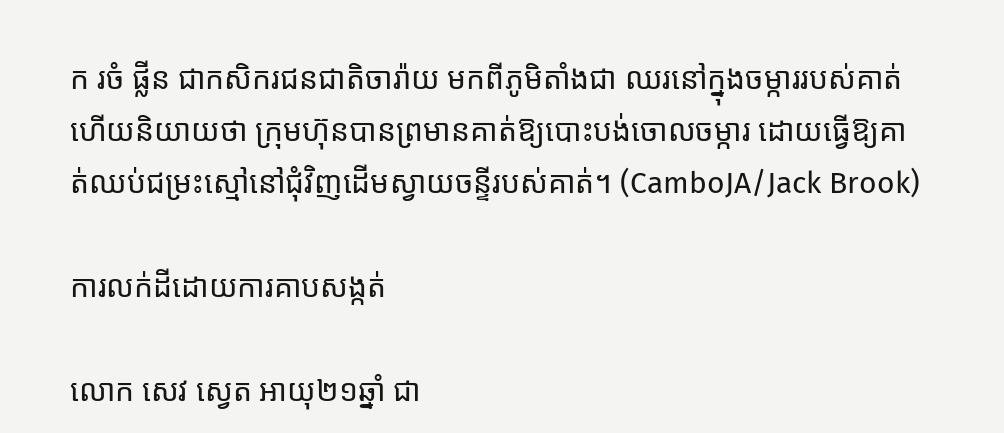ក រចំ ផ្លីន ជាកសិករជនជាតិចារ៉ាយ មកពីភូមិតាំងជា ឈរនៅក្នុងចម្ការរបស់គាត់ ហើយនិយាយថា ក្រុមហ៊ុនបានព្រមានគាត់ឱ្យបោះបង់ចោលចម្ការ ដោយធ្វើឱ្យគាត់ឈប់ជម្រះស្មៅនៅជុំវិញដើមស្វាយចន្ទីរបស់គាត់។ (CamboJA/Jack Brook)

ការលក់ដីដោយការគាបសង្កត់

លោក សេវ ស្វេត អាយុ២១ឆ្នាំ ជា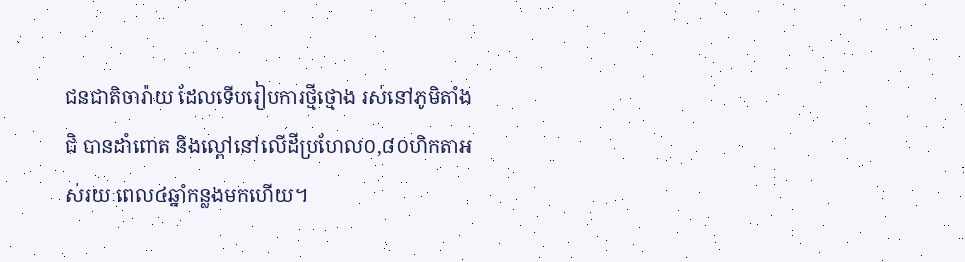ជនជាតិចារ៉ាយ ដែលទើបរៀបការថ្មីថ្មោង រស់នៅភូមិតាំងជិ បានដាំពោត និងល្ពៅនៅលើដីប្រហែល០,៨០ហិកតាអស់រយៈពេល៤ឆ្នាំកន្លងមកហើយ។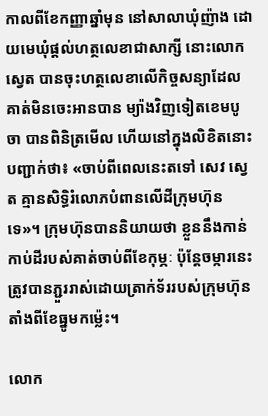កាលពីខែកញ្ញាឆ្នាំមុន នៅសាលាឃុំញ៉ាង ដោយមេឃុំផ្តល់ហត្ថលេខាជាសាក្សី នោះលោក ស្វេត បានចុះហត្ថលេខាលើកិច្ចសន្យាដែលគាត់មិនចេះអានបាន ម្យ៉ាងវិញទៀតខេមបូចា បានពិនិត្រមើល ហើយនៅក្នុងលិខិតនោះបញ្ជាក់ថា៖ «ចាប់ពីពេលនេះតទៅ សេវ ស្វេត គ្មានសិទ្ធិរំលោភបំពានលើដីក្រុមហ៊ុនទេ»។ ក្រុមហ៊ុនបាននិយាយថា ខ្លួននឹងកាន់កាប់ដីរបស់គាត់ចាប់ពីខែកុម្ភៈ ប៉ុន្តែចម្ការនេះត្រូវបានភ្ជួររាស់ដោយត្រាក់ទ័ររបស់ក្រុមហ៊ុនតាំងពីខែធ្នូមកម្ល៉េះ។

លោក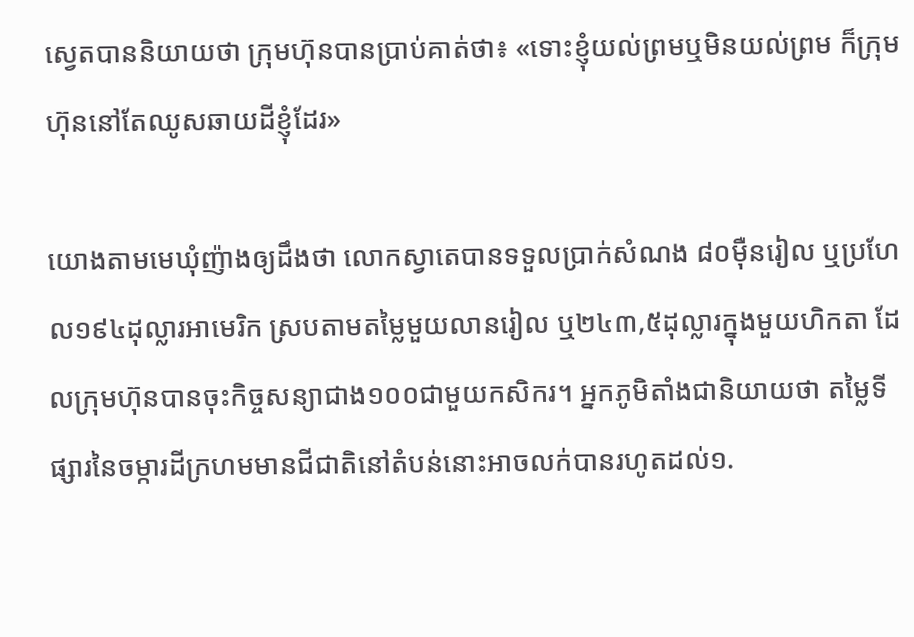ស្វេតបាននិយាយថា ក្រុមហ៊ុនបានប្រាប់គាត់ថា៖ «ទោះខ្ញុំយល់ព្រមឬមិនយល់ព្រម ក៏ក្រុមហ៊ុននៅតែឈូសឆាយដីខ្ញុំដែរ»

យោងតាមមេឃុំញ៉ាងឲ្យដឹងថា លោកស្វាតេបានទទួលប្រាក់សំណង ៨០ម៉ឺនរៀល ឬប្រហែល១៩៤ដុល្លារអាមេរិក ស្របតាមតម្លៃមួយលានរៀល ឬ២៤៣,៥ដុល្លារក្នុងមួយហិកតា ដែលក្រុមហ៊ុនបានចុះកិច្ចសន្យាជាង១០០ជាមួយកសិករ។ អ្នកភូមិតាំងជានិយាយថា តម្លៃទីផ្សារនៃចម្ការដីក្រហមមានជីជាតិនៅតំបន់នោះអាចលក់បានរហូតដល់១.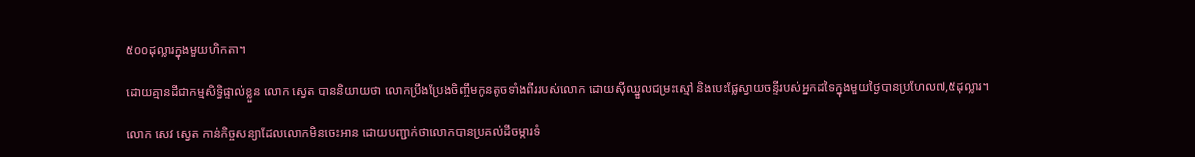៥០០ដុល្លារក្នុងមួយហិកតា។

ដោយគ្មានដីជាកម្មសិទ្ធិផ្ទាល់ខ្លួន លោក ស្វេត បាននិយាយថា លោកប្រឹងប្រែងចិញ្ចឹមកូនតូចទាំងពីររបស់លោក ដោយស៊ីឈ្នួលជម្រះស្មៅ និងបេះផ្លែស្វាយចន្ទីរបស់អ្នកដទៃក្នុងមួយថ្ងៃបានប្រហែល៧,៥ដុល្លារ។

លោក សេវ ស្វេត កាន់កិច្ចសន្យាដែលលោកមិនចេះអាន ដោយបញ្ជាក់ថាលោកបានប្រគល់ដីចម្ការទំ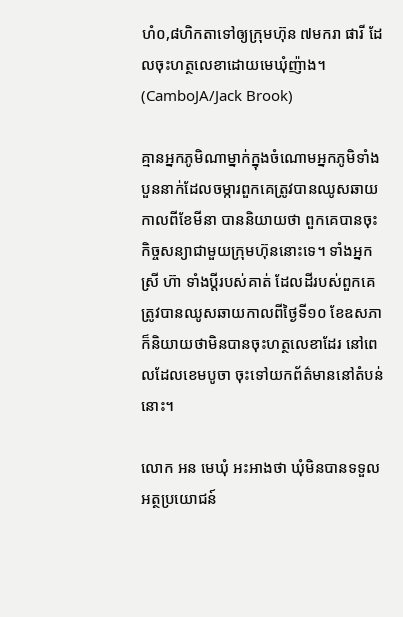ហំ០,៨ហិកតាទៅឲ្យក្រុមហ៊ុន ៧មករា ផារី ដែលចុះហត្ថលេខាដោយមេឃុំញ៉ាង។ (CamboJA/Jack Brook)

គ្មានអ្នកភូមិណាម្នាក់ក្នុងចំណោមអ្នកភូមិទាំងបួននាក់ដែលចម្ការពួកគេត្រូវបានឈូសឆាយកាលពីខែមីនា បាននិយាយថា ពួកគេបានចុះកិច្ចសន្យាជាមួយក្រុមហ៊ុននោះទេ។ ទាំងអ្នកស្រី ហ៊ា ទាំងប្តីរបស់គាត់ ដែលដីរបស់ពួកគេត្រូវបានឈូសឆាយកាលពីថ្ងៃទី១០ ខែឧសភា ក៏និយាយថាមិនបានចុះហត្ថលេខាដែរ នៅពេលដែលខេមបូចា ចុះទៅយកព័ត៌មាននៅតំបន់នោះ។

លោក អន មេឃុំ អះអាងថា ឃុំមិនបានទទួលអត្ថប្រយោជន៍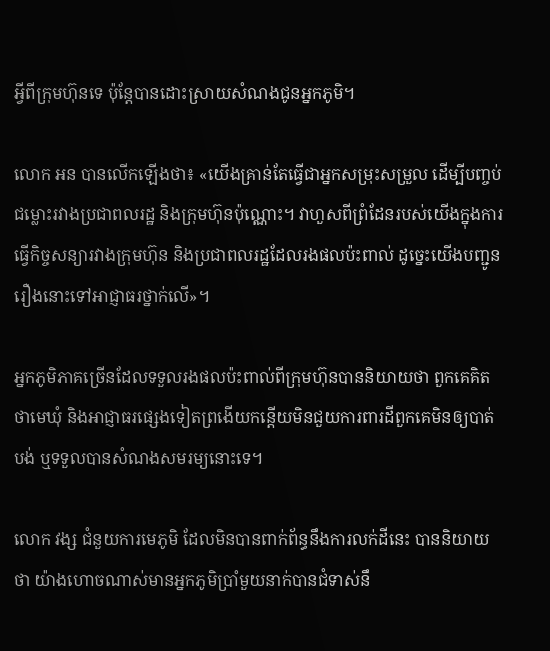អ្វីពីក្រុមហ៊ុនទេ ប៉ុន្តែបានដោះស្រាយសំណងជូនអ្នកភូមិ។

លោក អន បានលើកឡើងថា៖ «យើងគ្រាន់តែធ្វើជាអ្នកសម្រុះសម្រួល ដើម្បីបញ្ចប់ជម្លោះរវាងប្រជាពលរដ្ឋ និងក្រុមហ៊ុនប៉ុណ្ណោះ។ វាហួសពីព្រំដែនរបស់យើងក្នុងការធ្វើកិច្ចសន្យារវាងក្រុមហ៊ុន និងប្រជាពលរដ្ឋដែលរងផលប៉ះពាល់ ដូច្នេះយើងបញ្ជូនរឿងនោះទៅអាជ្ញាធរថ្នាក់លើ»។

អ្នកភូមិភាគច្រើនដែលទទួលរងផលប៉ះពាល់ពីក្រុមហ៊ុនបាននិយាយថា ពួកគេគិតថាមេឃុំ និងអាជ្ញាធរផ្សេងទៀតព្រងើយកន្តើយមិនជួយការពារដីពួកគេមិនឲ្យបាត់បង់ ឬទទួលបានសំណងសមរម្យនោះទេ។

លោក វង្ស ជំនួយការមេភូមិ ដែលមិនបានពាក់ព័ន្ធនឹងការលក់ដីនេះ បាននិយាយថា យ៉ាងហោចណាស់មានអ្នកភូមិប្រាំមួយនាក់បានជំទាស់នឹ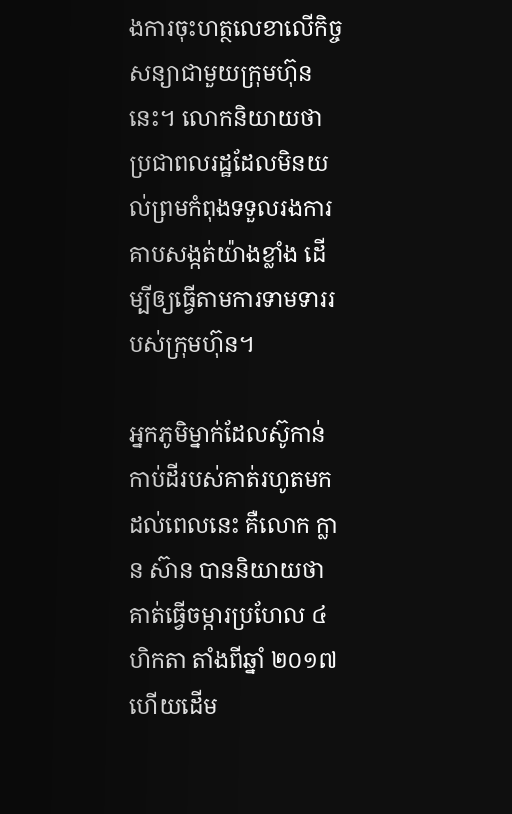ងការចុះហត្ថលេខាលើកិច្ចសន្យាជាមួយក្រុមហ៊ុននេះ។ លោកនិយាយថា ប្រជាពលរដ្ឋដែលមិនយល់ព្រមកំពុងទទួលរងការគាបសង្កត់យ៉ាងខ្លាំង ដើម្បីឲ្យធ្វើតាមការទាមទាររបស់ក្រុមហ៊ុន។

អ្នកភូមិម្នាក់ដែលស៊ូកាន់កាប់ដីរបស់គាត់រហូតមកដល់ពេលនេះ គឺលោក ក្លាន ស៊ាន បាននិយាយថា គាត់ធ្វើចម្ការប្រហែល ៤ ហិកតា តាំងពីឆ្នាំ ២០១៧ ហើយដើម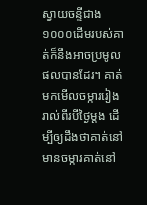ស្វាយចន្ទីជាង ១០០០ដើមរបស់គាត់ក៏នឹងអាចប្រមូលផលបានដែរ។ គាត់មកមើលចម្ការរៀងរាល់ពីរបីថ្ងៃម្តង ដើម្បីឲ្យដឹងថាគាត់នៅមានចម្ការគាត់នៅ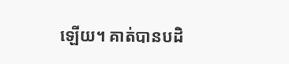ឡើយ។ គាត់បានបដិ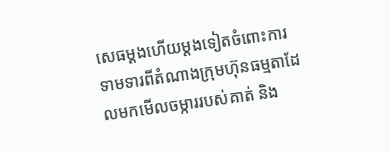សេធម្តងហើយម្តងទៀតចំពោះការទាមទារពីតំណាងក្រុមហ៊ុនធម្មតាដែលមកមើលចម្ការរបស់គាត់ និង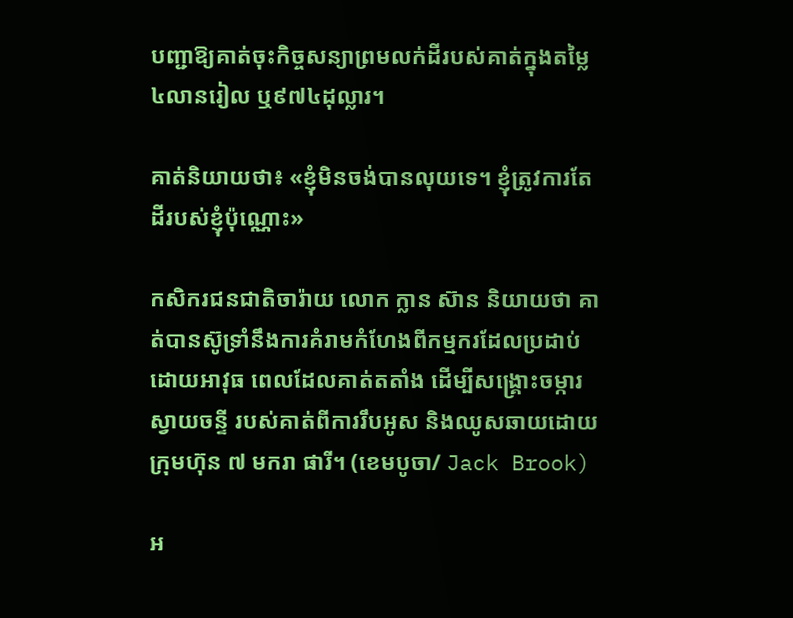បញ្ជាឱ្យគាត់ចុះកិច្ចសន្យាព្រមលក់ដីរបស់គាត់ក្នុងតម្លៃ៤លានរៀល ឬ៩៧៤ដុល្លារ។

គាត់និយាយថា៖ «ខ្ញុំមិនចង់បានលុយទេ។ ខ្ញុំត្រូវការតែដីរបស់ខ្ញុំប៉ុណ្ណោះ»

កសិករជនជាតិចារ៉ាយ លោក ក្លាន ស៊ាន និយាយថា គាត់បានស៊ូទ្រាំនឹងការគំរាមកំហែងពីកម្មករដែលប្រដាប់ដោយអាវុធ ពេលដែលគាត់តតាំង ដើម្បីសង្គ្រោះចម្ការស្វាយចន្ទី របស់គាត់ពីការរឹបអូស និងឈូសឆាយដោយក្រុមហ៊ុន ៧ មករា ផារី។ (ខេមបូចា/ Jack Brook)

អ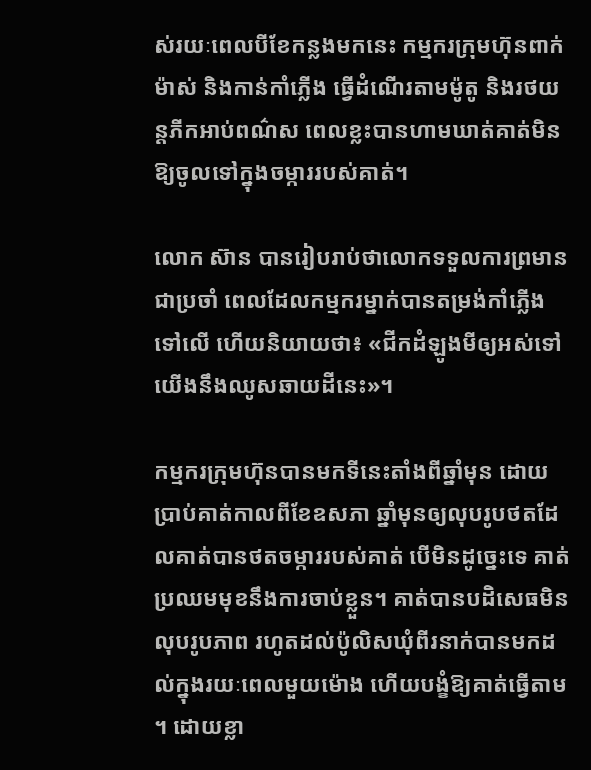ស់រយៈពេលបីខែកន្លងមកនេះ កម្មករក្រុមហ៊ុនពាក់ម៉ាស់ និងកាន់កាំភ្លើង ធ្វើដំណើរតាមម៉ូតូ និងរថយន្តភីកអាប់ពណ៌ស ពេលខ្លះបានហាមឃាត់គាត់មិនឱ្យចូលទៅក្នុងចម្ការរបស់គាត់។

លោក ស៊ាន បានរៀបរាប់ថាលោកទទួលការព្រមានជាប្រចាំ ពេលដែលកម្មករម្នាក់បានតម្រង់កាំភ្លើងទៅលើ ហើយនិយាយថា៖ «ជីកដំឡូងមីឲ្យអស់ទៅ យើងនឹងឈូសឆាយដីនេះ»។

កម្មករក្រុមហ៊ុនបានមកទីនេះតាំងពីឆ្នាំមុន ដោយប្រាប់គាត់កាលពីខែឧសភា ឆ្នាំមុនឲ្យលុបរូបថតដែលគាត់បានថតចម្ការរបស់គាត់ បើមិនដូច្នេះទេ គាត់ប្រឈមមុខនឹងការចាប់ខ្លួន។ គាត់បានបដិសេធមិនលុបរូបភាព រហូតដល់ប៉ូលិសឃុំពីរនាក់បានមកដល់ក្នុងរយៈពេលមួយម៉ោង ហើយបង្ខំឱ្យគាត់ធ្វើតាម។ ដោយខ្លា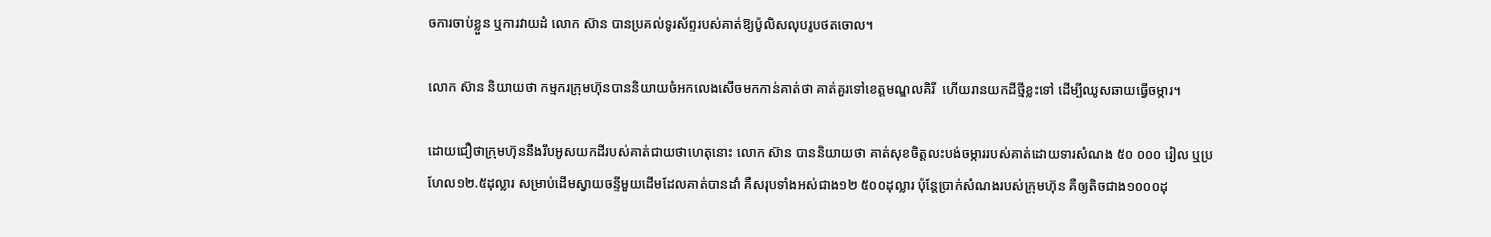ចការចាប់ខ្លួន ឬការវាយដំ លោក ស៊ាន បានប្រគល់ទូរស័ព្ទរបស់គាត់ឱ្យប៉ូលិសលុបរូបថតចោល។

លោក ស៊ាន និយាយថា កម្មករក្រុមហ៊ុនបាននិយាយចំអកលេងសើចមកកាន់គាត់ថា គាត់គួរទៅខេត្តមណ្ឌលគិរី  ហើយរានយកដីថ្មីខ្លះទៅ ដើម្បីឈូសឆាយធ្វើចម្ការ។

ដោយជឿថាក្រុមហ៊ុននឹងរឹបអូសយកដីរបស់គាត់ជាយថាហេតុនោះ លោក ស៊ាន បាននិយាយថា គាត់សុខចិត្តលះបង់ចម្ការរបស់គាត់ដោយទារសំណង ៥០ ០០០ រៀល ឬប្រហែល១២.៥ដុល្លារ សម្រាប់ដើមស្វាយចន្ទីមួយដើមដែលគាត់បានដាំ គឺសរុបទាំងអស់ជាង១២ ៥០០ដុល្លារ ប៉ុន្តែប្រាក់សំណងរបស់ក្រុមហ៊ុន គឺឲ្យតិចជាង១០០០ដុ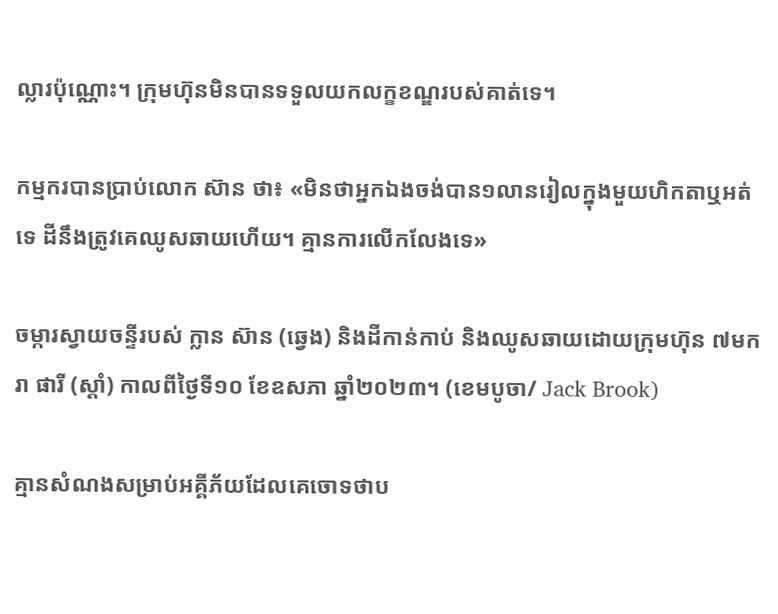ល្លារប៉ុណ្ណោះ។ ក្រុមហ៊ុនមិនបានទទួលយកលក្ខខណ្ឌរបស់គាត់ទេ។

កម្មករបានប្រាប់លោក ស៊ាន ថា៖ «មិនថាអ្នកឯងចង់បាន១លានរៀលក្នុងមួយហិកតាឬអត់ទេ ដីនឹងត្រូវគេឈូសឆាយហើយ។ គ្មានការលើកលែងទេ»

ចម្ការស្វាយចន្ទីរបស់ ក្លាន ស៊ាន (ឆ្វេង) និងដីកាន់កាប់ និងឈូសឆាយដោយក្រុមហ៊ុន ៧មករា ផារី (ស្តាំ) កាលពីថ្ងៃទី១០ ខែឧសភា ឆ្នាំ២០២៣។ (ខេមបូចា/ Jack Brook)

គ្មានសំណងសម្រាប់អគ្គីភ័យដែលគេចោទថាប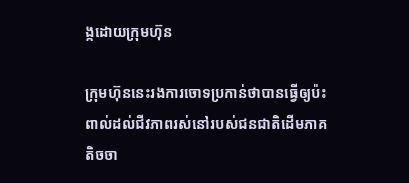ង្កដោយក្រុមហ៊ុន

ក្រុមហ៊ុននេះរងការចោទប្រកាន់ថាបានធ្វើឲ្យប៉ះពាល់ដល់ជីវភាពរស់នៅរបស់ជនជាតិដើមភាគតិចចា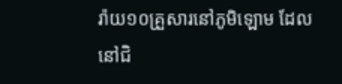រ៉ាយ១០គ្រួសារនៅភូមិឡោម ដែលនៅជិ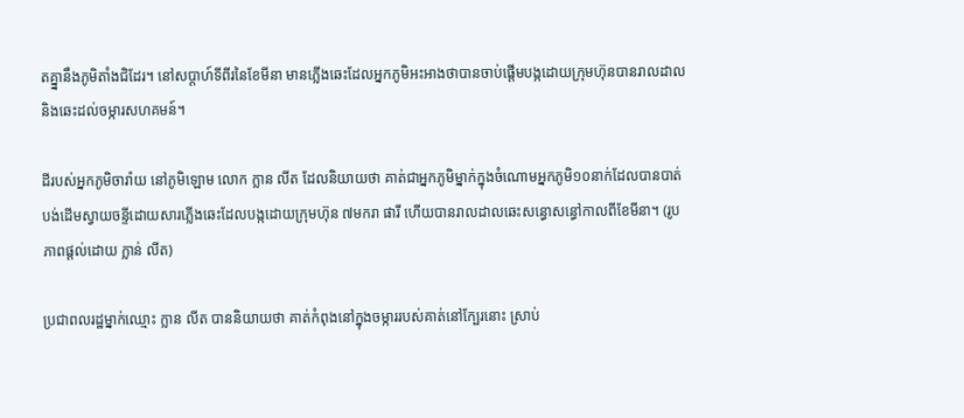តគ្នា្ននឹងភូមិតាំងជិដែរ។ នៅសប្តាហ៍ទីពីរនៃខែមីនា មានភ្លើងឆេះដែលអ្នកភូមិអះអាងថាបានចាប់ផ្តើមបង្កដោយក្រុមហ៊ុនបានរាលដាលនិងឆេះដល់ចម្ការសហគមន៍។

ដីរបស់អ្នកភូមិចារ៉ាយ នៅភូមិឡោម លោក ក្លាន លីត ដែលនិយាយថា គាត់ជាអ្នកភូមិម្នាក់ក្នុងចំណោមអ្នកភូមិ១០នាក់ដែលបានបាត់បង់ដើមស្វាយចន្ទីដោយសារភ្លើងឆេះដែលបង្កដោយក្រុមហ៊ុន ៧មករា ផារី ហើយបានរាលដាលឆេះសន្ធោសន្ធៅកាលពីខែមីនា។ (រូបភាពផ្តល់ដោយ ក្លាន់ លីត)

ប្រជាពលរដ្ឋម្នាក់ឈ្មោះ ក្លាន លីត បាននិយាយថា គាត់កំពុងនៅក្នុងចម្ការរបស់គាត់នៅក្បែរនោះ ស្រាប់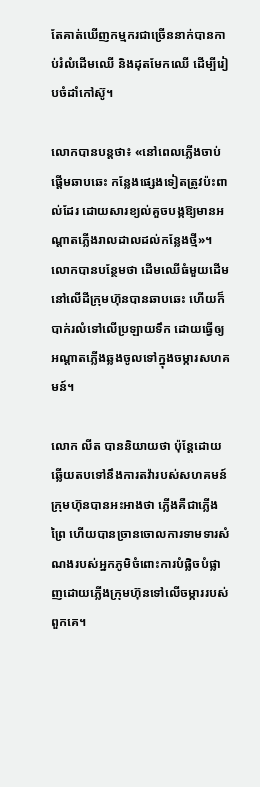តែគាត់ឃើញកម្មករជាច្រើននាក់បានកាប់រំលំដើមឈើ និងដុតមែកឈើ ដើម្បីរៀបចំដាំកៅស៊ូ។

លោកបានបន្តថា៖ «នៅពេលភ្លើងចាប់ផ្តើមឆាបឆេះ កន្លែងផ្សេងទៀតត្រូវប៉ះពាល់ដែរ ដោយសារខ្យល់គួចបង្កឱ្យមានអណ្តាតភ្លើងរាលដាលដល់កន្លែងថ្មី»។ លោកបានបន្ថែមថា ដើមឈើធំមួយដើមនៅលើដីក្រុមហ៊ុនបានឆាបឆេះ ហើយក៏បាក់រលំទៅលើប្រឡាយទឹក ដោយធ្វើឲ្យអណ្តាតភ្លើងឆ្លងចូលទៅក្នុងចម្ការសហគមន៍។

លោក លីត បាននិយាយថា ប៉ុន្តែដោយឆ្លើយតបទៅនឹងការតវ៉ារបស់សហគមន៍ ក្រុមហ៊ុនបានអះអាងថា ភ្លើងគឺជាភ្លើងព្រៃ ហើយបានច្រានចោលការទាមទារសំណងរបស់អ្នកភូមិចំពោះការបំផ្លិចបំផ្លាញដោយភ្លើងក្រុមហ៊ុនទៅលើចម្ការរបស់ពួកគេ។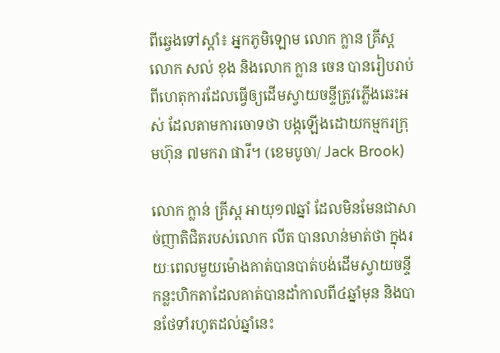ពីឆ្វេងទៅស្តាំ៖ អ្នកភូមិឡោម លោក ក្លាន គ្រីស្ត លោក សល់ ខុង និងលោក ក្លាន ចេន បានរៀបរាប់ពីហេតុការដែលធ្វើឲ្យដើមស្វាយចន្ទីត្រូវភ្លើងឆេះអស់ ដែលតាមការចោទថា បង្កឡើងដោយកម្មករក្រុមហ៊ុន ៧មករា ផារី។ (ខេមបូចា/ Jack Brook)

លោក ក្លាន់ គ្រីស្ត អាយុ១៧ឆ្នាំ ដែលមិនមែនជាសាច់ញាតិជិតរបស់លោក លីត បានលាន់មាត់ថា ក្នុងរយៈពេលមួយម៉ោងគាត់បានបាត់បង់ដើមស្វាយចន្ទីកន្លះហិកតាដែលគាត់បានដាំកាលពី៤ឆ្នាំមុន និងបានថែទាំរហូតដល់ឆ្នាំនេះ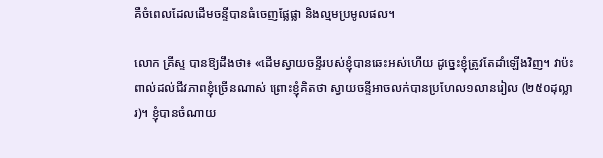គឺចំពេលដែលដើមចន្ទីបានធំចេញផ្លែផ្លា និងល្មមប្រមូលផល។

លោក គ្រីស្ទ បានឱ្យដឹងថា៖ «ដើមស្វាយចន្ទីរបស់ខ្ញុំបានឆេះអស់ហើយ ដូច្នេះខ្ញុំត្រូវតែដាំឡើងវិញ។ វាប៉ះពាល់ដល់ជីវភាពខ្ញុំច្រើនណាស់ ព្រោះខ្ញុំគិតថា ស្វាយចន្ទីអាចលក់បានប្រហែល១លានរៀល (២៥០ដុល្លារ)។ ខ្ញុំបានចំណាយ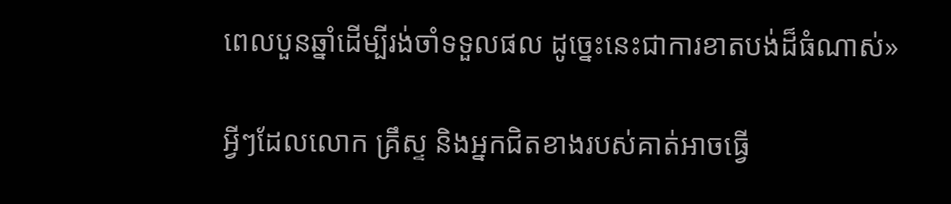ពេលបួនឆ្នាំដើម្បីរង់ចាំទទួលផល ដូច្នេះនេះជាការខាតបង់ដ៏ធំណាស់»

អ្វីៗដែលលោក គ្រឹស្ទ និងអ្នកជិតខាងរបស់គាត់អាចធ្វើ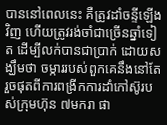បាននៅពេលនេះ គឺត្រូវដាំចន្ទីឡើងវិញ ហើយត្រូវរង់ចាំជាច្រើនឆ្នាំទៀត ដើម្បីលក់បានជាប្រាក់ ដោយសង្ឃឹមថា ចម្ការរបស់ពួកគេនឹងនៅតែរួចផុតពីការពង្រីកការដាំកៅស៊ូរបស់ក្រុមហ៊ុន ៧មករា ផា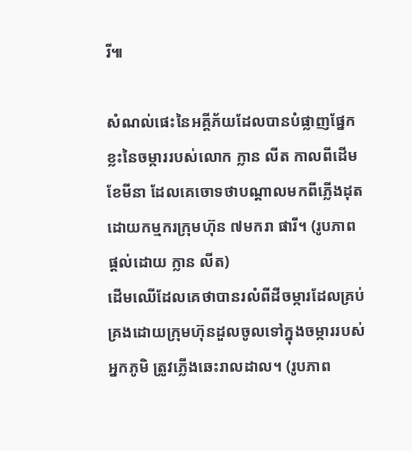រី៕

សំណល់ផេះនៃអគ្គីភ័យដែលបានបំផ្លាញផ្នែកខ្លះនៃចម្ការរបស់លោក ក្លាន លីត កាលពីដើមខែមីនា ដែលគេចោទថាបណ្តាលមកពីភ្លើងដុតដោយកម្មករក្រុមហ៊ុន ៧មករា ផារី។ (រូបភាពផ្តល់ដោយ ក្លាន លីត)
ដើមឈើដែលគេថាបានរលំពីដីចម្ការដែលគ្រប់គ្រងដោយក្រុមហ៊ុនដួលចូលទៅក្នុងចម្ការរបស់អ្នកភូមិ ត្រូវភ្លើងឆេះរាលដាល។ (រូបភាព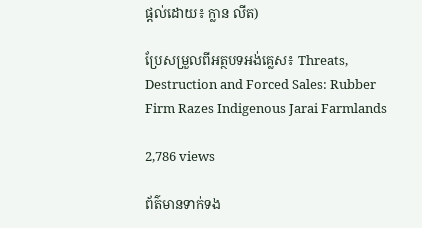ផ្តល់ដោយ៖ ក្លាន លីត)

ប្រែសម្រួលពីអត្ថបទអង់គ្លេស៖ Threats, Destruction and Forced Sales: Rubber Firm Razes Indigenous Jarai Farmlands

2,786 views

ព័ត៌មានទាក់ទង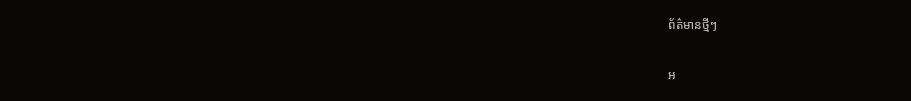ព័ត៌មានថ្មីៗ

អ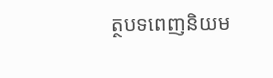ត្ថបទពេញនិយម